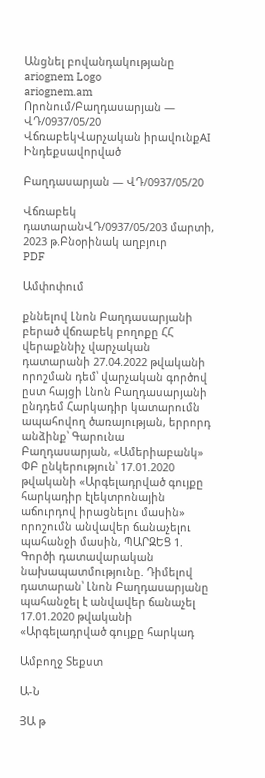Անցնել բովանդակությանը
ariognem Logo
ariognem.am
Որոնում/Բաղդասարյան — ՎԴ/0937/05/20
ՎճռաբեկՎարչական իրավունքAI Ինդեքսավորված

Բաղդասարյան — ՎԴ/0937/05/20

Վճռաբեկ դատարանՎԴ/0937/05/203 մարտի, 2023 թ.Բնօրինակ աղբյուր
PDF

Ամփոփում

քննելով Լնոն Բաղդասարյանի բերած վճռաբեկ բողոքը ՀՀ վերաքննիչ վարչական դատարանի 27.04.2022 թվականի որոշման դեմ՝ վարչական գործով ըստ հայցի Լնոն Բաղդասարյանի ընդդեմ Հարկադիր կատարումն ապահովող ծառայության, երրորդ անձինք՝ Գարունա Բաղդասարյան, «Ամերիաբանկ» ՓԲ ընկերություն՝ 17.01.2020 թվականի «Արգելադրված գույքը հարկադիր էլեկտրոնային աճուրդով իրացնելու մասին» որոշումն անվավեր ճանաչելու պահանջի մասին, ՊԱՐԶԵՑ 1. Գործի դատավարական նախապատմությունը. Դիմելով դատարան՝ Լնոն Բաղդասարյանը պահանջել է անվավեր ճանաչել 17.01.2020 թվականի «Արգելադրված գույքը հարկադ

Ամբողջ Տեքստ

Ա-Ն

ՅԱ թ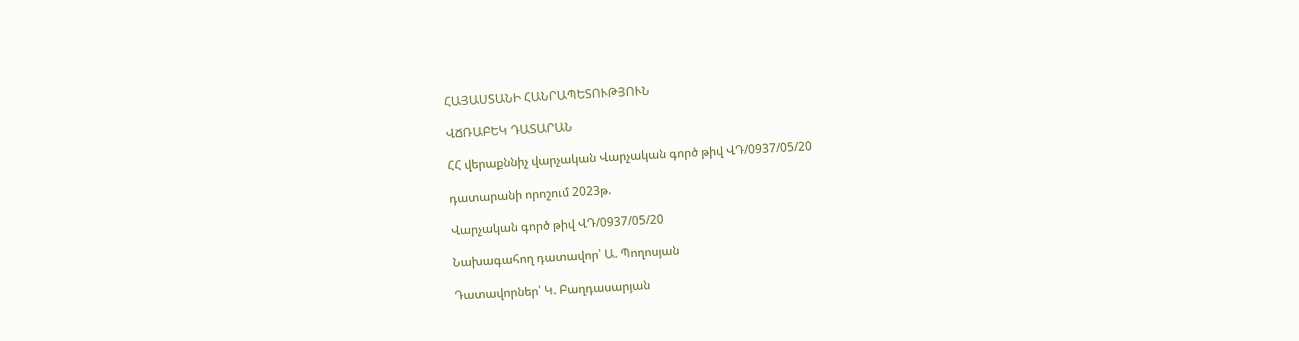ՀԱՅԱՍՏԱՆԻ ՀԱՆՐԱՊԵՏՈՒԹՅՈՒՆ

ՎՃՌԱԲԵԿ ԴԱՏԱՐԱՆ

ՀՀ վերաքննիչ վարչական Վարչական գործ թիվ ՎԴ/0937/05/20

դատարանի որոշում 2023թ.

Վարչական գործ թիվ ՎԴ/0937/05/20

Նախագահող դատավոր՝ Ա. Պողոսյան

Դատավորներ՝ Կ. Բաղդասարյան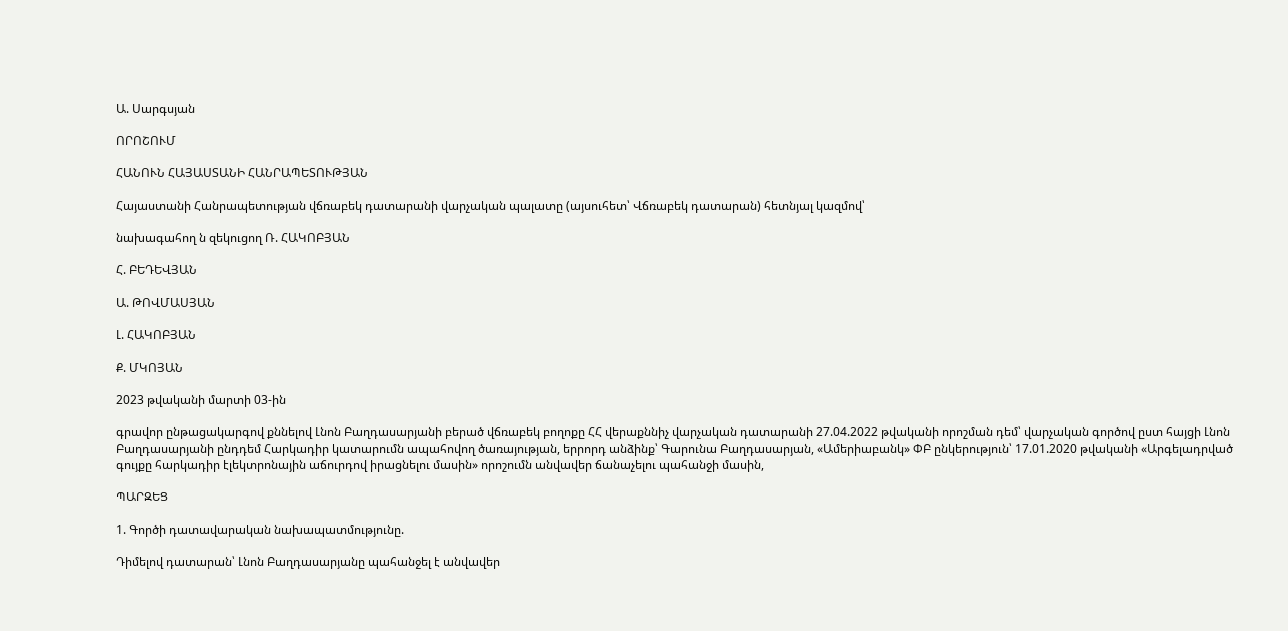Ա. Սարգսյան

ՈՐՈՇՈՒՄ

ՀԱՆՈՒՆ ՀԱՅԱՍՏԱՆԻ ՀԱՆՐԱՊԵՏՈՒԹՅԱՆ

Հայաստանի Հանրապետության վճռաբեկ դատարանի վարչական պալատը (այսուհետ՝ Վճռաբեկ դատարան) հետնյալ կազմով՝

նախագահող ն զեկուցող Ռ. ՀԱԿՈԲՅԱՆ

Հ. ԲԵԴԵՎՅԱՆ

Ա. ԹՈՎՄԱՍՅԱՆ

Լ. ՀԱԿՈԲՅԱՆ

Ք. ՄԿՈՅԱՆ

2023 թվականի մարտի 03-ին

գրավոր ընթացակարգով քննելով Լնոն Բաղդասարյանի բերած վճռաբեկ բողոքը ՀՀ վերաքննիչ վարչական դատարանի 27.04.2022 թվականի որոշման դեմ՝ վարչական գործով ըստ հայցի Լնոն Բաղդասարյանի ընդդեմ Հարկադիր կատարումն ապահովող ծառայության, երրորդ անձինք՝ Գարունա Բաղդասարյան, «Ամերիաբանկ» ՓԲ ընկերություն՝ 17.01.2020 թվականի «Արգելադրված գույքը հարկադիր էլեկտրոնային աճուրդով իրացնելու մասին» որոշումն անվավեր ճանաչելու պահանջի մասին,

ՊԱՐԶԵՑ

1. Գործի դատավարական նախապատմությունը.

Դիմելով դատարան՝ Լնոն Բաղդասարյանը պահանջել է անվավեր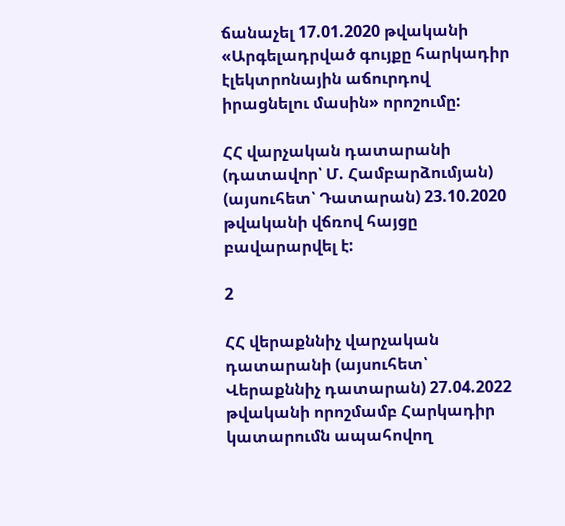ճանաչել 17.01.2020 թվականի «Արգելադրված գույքը հարկադիր էլեկտրոնային աճուրդով իրացնելու մասին» որոշումը:

ՀՀ վարչական դատարանի (դատավոր՝ Մ. Համբարձումյան) (այսուհետ՝ Դատարան) 23.10.2020 թվականի վճռով հայցը բավարարվել է:

2

ՀՀ վերաքննիչ վարչական դատարանի (այսուհետ՝ Վերաքննիչ դատարան) 27.04.2022 թվականի որոշմամբ Հարկադիր կատարումն ապահովող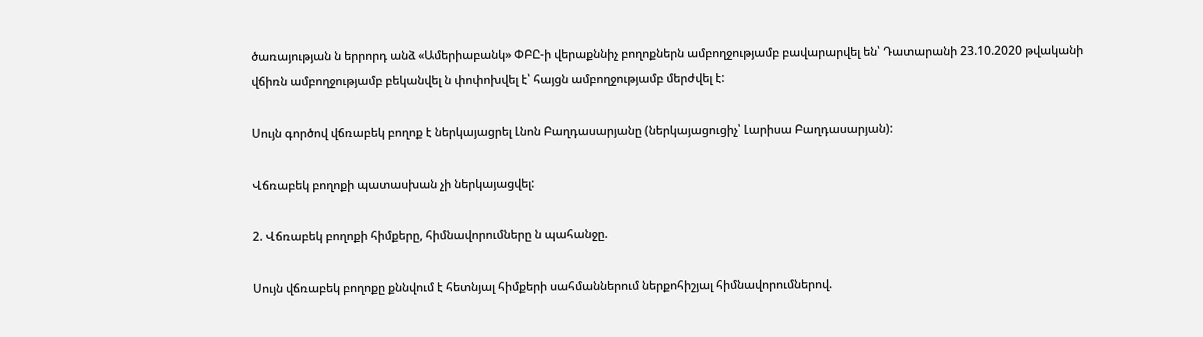ծառայության ն երրորդ անձ «Ամերիաբանկ» ՓԲԸ-ի վերաքննիչ բողոքներն ամբողջությամբ բավարարվել են՝ Դատարանի 23.10.2020 թվականի վճիռն ամբողջությամբ բեկանվել ն փոփոխվել է՝ հայցն ամբողջությամբ մերժվել է:

Սույն գործով վճռաբեկ բողոք է ներկայացրել Լնոն Բաղդասարյանը (ներկայացուցիչ՝ Լարիսա Բաղդասարյան):

Վճռաբեկ բողոքի պատասխան չի ներկայացվել:

2. Վճռաբեկ բողոքի հիմքերը, հիմնավորումները ն պահանջը.

Սույն վճռաբեկ բողոքը քննվում է հետնյալ հիմքերի սահմաններում ներքոհիշյալ հիմնավորումներով.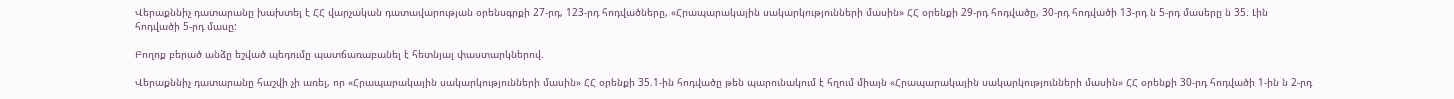Վերաքննիչ դատարանը խախտել է ՀՀ վարչական դատավարության օրենսգրքի 27-րդ, 123-րդ հոդվածները, «Հրապարակային սակարկությունների մասին» ՀՀ օրենքի 29-րդ հոդվածը, 30-րդ հոդվածի 13-րդ ն 5-րդ մասերը ն 35. Լին հոդվածի 5-րդ մասը:

Բողոք բերած անձը եշված պեդումը պատճառաբանել է հետնյալ փաստարկներով.

Վերաքննիչ դատարանը հաշվի չի առել, որ «Հրապարակային սակարկությունների մասին» ՀՀ օրենքի 35.1-ին հոդվածը թեն պարունակում է հղում միայն «Հրապարակային սակարկությունների մասին» ՀՀ օրենքի 30-րդ հոդվածի 1-ին ն 2-րդ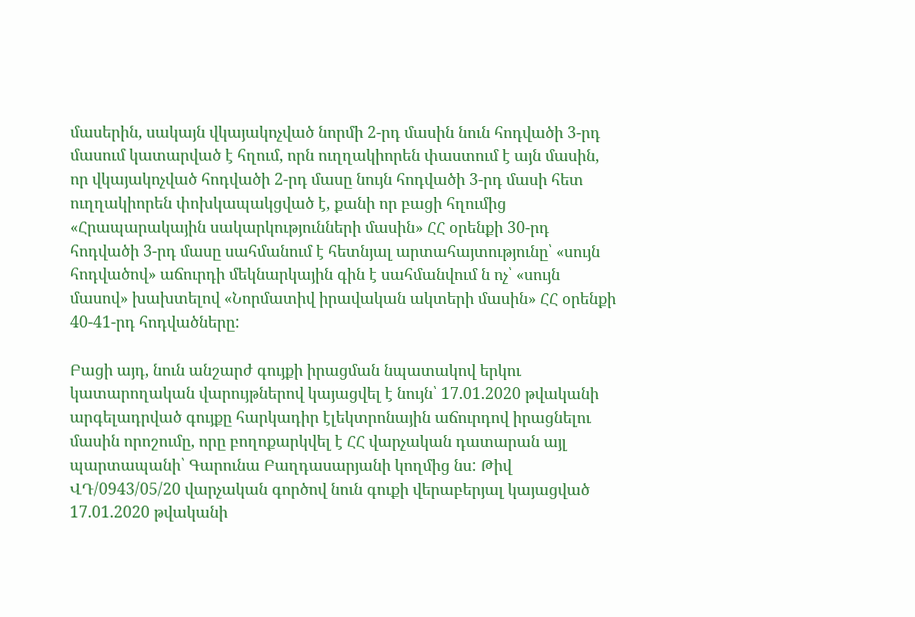մասերին, սակայն վկայակոչված նորմի 2-րդ մասին նուն հոդվածի 3-րդ մասում կատարված է հղում, որն ուղղակիորեն փաստում է այն մասին, որ վկայակոչված հոդվածի 2-րդ մասը նույն հոդվածի 3-րդ մասի հետ ուղղակիորեն փոխկապակցված է, քանի որ բացի հղումից «Հրապարակային սակարկությունների մասին» ՀՀ օրենքի 30-րդ հոդվածի 3-րդ մասը սահմանում է հետնյալ արտահայտությունը՝ «սույն հոդվածով» աճուրդի մեկնարկային գին է սահմանվում ն ոչ՝ «սույն մասով» խախտելով «Նորմատիվ իրավական ակտերի մասին» ՀՀ օրենքի 40-41-րդ հոդվածները:

Բացի այդ, նուն անշարժ գույքի իրացման նպատակով երկու կատարողական վարույթներով կայացվել է նույն՝ 17.01.2020 թվականի արգելադրված գույքը հարկադիր էլեկտրոնային աճուրդով իրացնելու մասին որոշումը, որը բողոքարկվել է ՀՀ վարչական դատարան այլ պարտապանի՝ Գարունա Բաղդասարյանի կողմից նս: Թիվ ՎԴ/0943/05/20 վարչական գործով նուն գուքի վերաբերյալ կայացված 17.01.2020 թվականի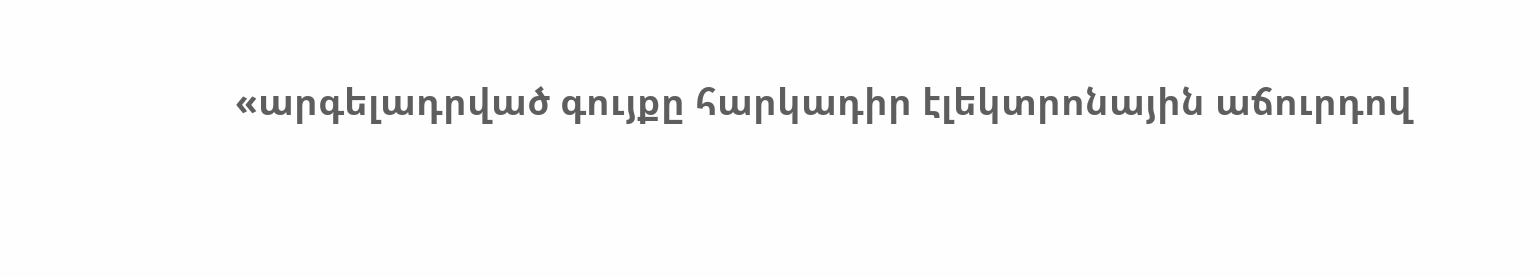«արգելադրված գույքը հարկադիր էլեկտրոնային աճուրդով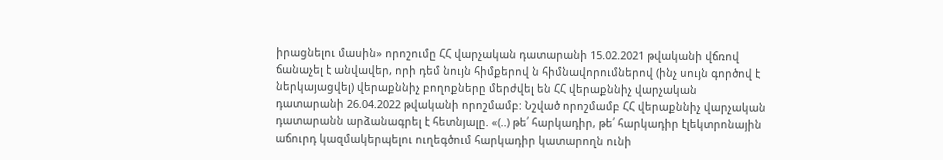իրացնելու մասին» որոշումը ՀՀ վարչական դատարանի 15.02.2021 թվականի վճռով ճանաչել է անվավեր, որի դեմ նույն հիմքերով ն հիմնավորումներով (ինչ սույն գործով է ներկայացվել) վերաքննիչ բողոքները մերժվել են ՀՀ վերաքննիչ վարչական դատարանի 26.04.2022 թվականի որոշմամբ: Նշված որոշմամբ ՀՀ վերաքննիչ վարչական դատարանն արձանագրել է հետնյալը. «(..) թե՛ հարկադիր, թե՛ հարկադիր էլեկտրոնային աճուրդ կազմակերպելու ուղեգծում հարկադիր կատարողն ունի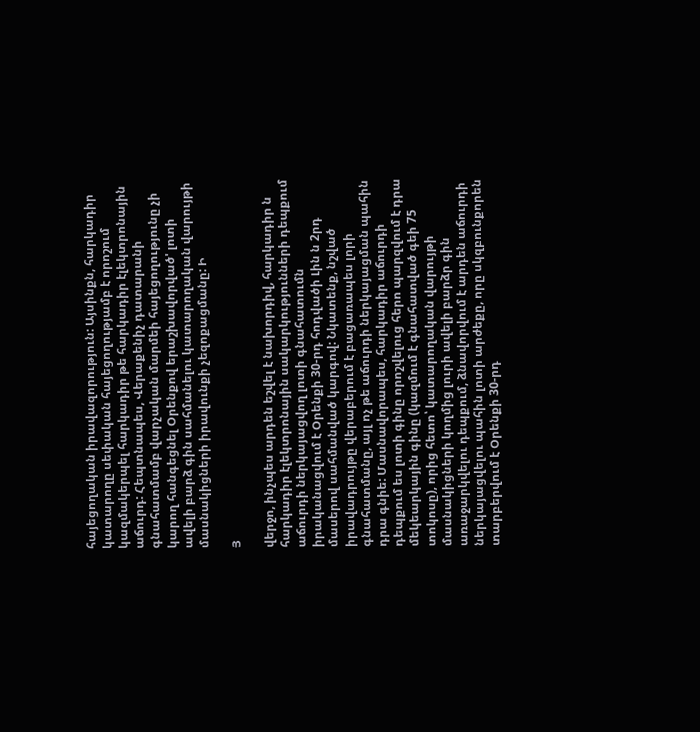հայեցողական իրավազորություն: Այսինքն, հարկադիր կատարողը սեփական հայեցողությամբ է որոշում կազմակերպել հարկադիր թե հարկադիր էլեկտրոնային աճուրդ: Հեպտնապես, Վերաքենիչ դատարանի գնահատմամբ վարչական մարմեի հայեցողությունը չի կարող հանգեցնել Օրենքով երաշխավորված' լոտի ավելի բարձ գին սահմանելու կատարողական վարույթի մասնակիցների իրավունքի չեզոքացմանը: Ի

Յ

վերջո, ինչպես արդեն եշվել է նախորդիվ, հարկադիր ն հարկադիր էլեկտրոնային սակարկությունների դեպքում աճուրդի ներկայացվող լոտի գնահատումն իրականացվում է Օրենքի 30-րդ հոդվածի Լին ն 2րդ մասերով սահմանված կարգով: Նկատենք, նշված իրավադրույթը վերաբերում է բացառապես լորի գնահատմանը, այլ ոչ թե աճուրդի ներկայացման պահին դրա գնիե: Մասնավորապես, հարկադիր աճուրդի դեպքում ես լոտի գինը որոշվելուց հերո պարզվում է դրա մեկեարկային գինը (կազմում է գնահատված գեի 75 տոկոսը), որից հետո՝ կատարողական վարույթի մասնակիցների կողմից լուրի ավելի բարձր գին առաջարկվելու դեպքում, ձնավորվում է արդեն աճուրդի ներկայացվելու պահին լոտի արժեքը, որը սկզբունքորեն տարբերվում է Օրենքի 30-րդ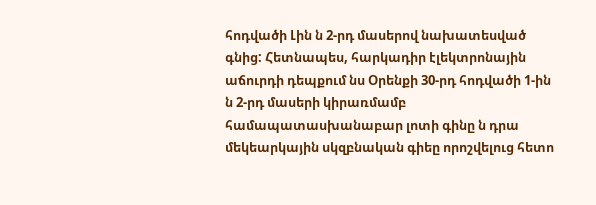հոդվածի Լին ն 2-րդ մասերով նախատեսված գնից: Հետնապես, հարկադիր էլեկտրոնային աճուրդի դեպքում նս Օրենքի 30-րդ հոդվածի 1-ին ն 2-րդ մասերի կիրառմամբ համապատասխանաբար լոտի գինը ն դրա մեկեարկային սկզբնական գիեը որոշվելուց հետո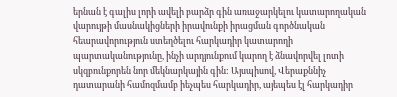երնան է գալիս լորի ավելի բարձր գին առաջարկելու կատարողական վարույթի մասնակիցների իրավունքի իրացման գործնական հեարավորություն ստեղծելու հարկադիր կատարողի պարտականությունը, ինչի արդյունքում կարող է ձնավորվել լոտի սկզբունքորեն նոր մեկնարկային գին: Այսպիսով, Վերաքննիչ դատարանի համոզմամբ իեչպես հարկադիր, այեպես էլ հարկադիր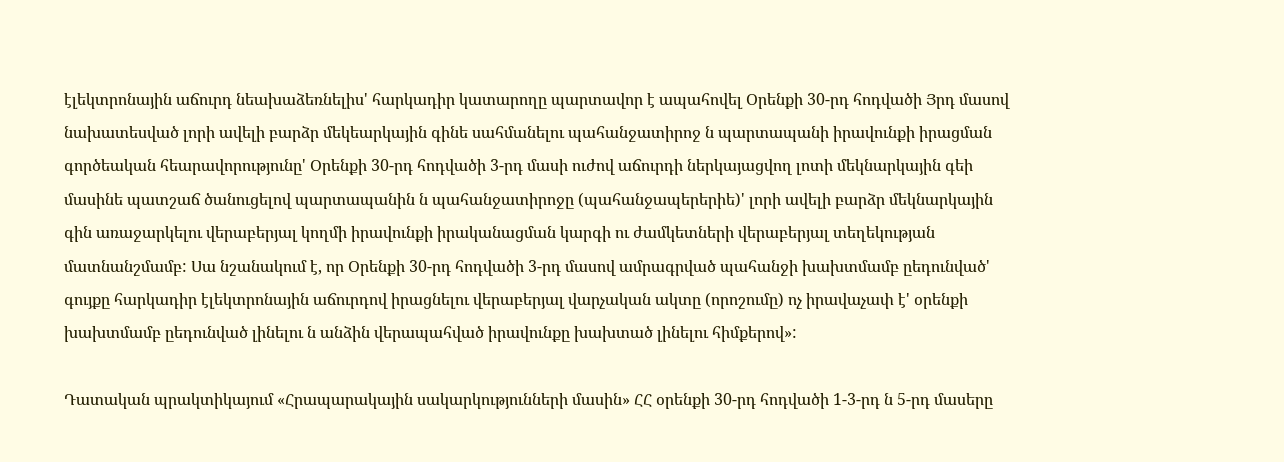էլեկտրոնային աճուրդ նեախաձեռնելիս' հարկադիր կատարողը պարտավոր է ապահովել Օրենքի 30-րդ հոդվածի Յրդ մասով նախատեսված լորի ավելի բարձր մեկեարկային գինե սահմանելու պահանջատիրոջ ն պարտապանի իրավունքի իրացման գործեական հեարավորությունը' Օրենքի 30-րդ հոդվածի 3-րդ մասի ուժով աճուրդի ներկայացվող լոտի մեկնարկային գեի մասինե պատշաճ ծանուցելով պարտապանին ն պահանջատիրոջը (պահանջապերերիե)' լորի ավելի բարձր մեկնարկային գին առաջարկելու վերաբերյալ կողմի իրավունքի իրականացման կարգի ու ժամկետների վերաբերյալ տեղեկության մատնանշմամբ: Սա նշանակում է, որ Օրենքի 30-րդ հոդվածի 3-րդ մասով ամրագրված պահանջի խախտմամբ ըեդունված' գույքը հարկադիր էլեկտրոնային աճուրդով իրացնելու վերաբերյալ վարչական ակտը (որոշումը) ոչ իրավաչափ է' օրենքի խախտմամբ ըեդունված լինելու ն անձին վերապահված իրավունքը խախտած լինելու հիմքերով»:

Դատական պրակտիկայում «Հրապարակային սակարկությունների մասին» ՀՀ օրենքի 30-րդ հոդվածի 1-3-րդ ն 5-րդ մասերը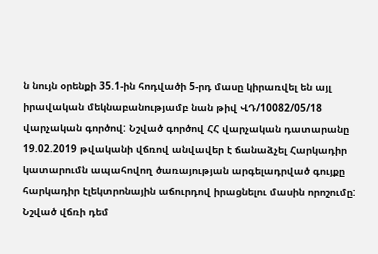ն նույն օրենքի 35.1-ին հոդվածի 5-րդ մասը կիրառվել են այլ իրավական մեկնաբանությամբ նան թիվ ՎԴ/10082/05/18 վարչական գործով: Նշված գործով ՀՀ վարչական դատարանը 19.02.2019 թվականի վճռով անվավեր է ճանաձչել Հարկադիր կատարումն ապահովող ծառայության արգելադրված գույքը հարկադիր էլեկտրոնային աճուրդով իրացնելու մասին որոշումը: Նշված վճռի դեմ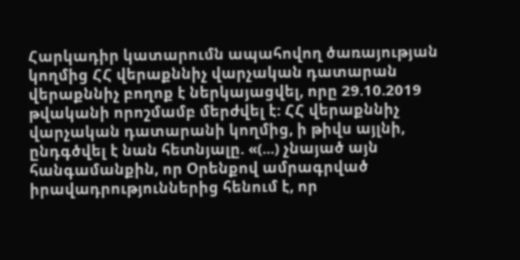Հարկադիր կատարումն ապահովող ծառայության կողմից ՀՀ վերաքննիչ վարչական դատարան վերաքննիչ բողոք է ներկայացվել, որը 29.10.2019 թվականի որոշմամբ մերժվել է: ՀՀ վերաքննիչ վարչական դատարանի կողմից, ի թիվս այլնի, ընդգծվել է նան հետնյալը. «(...) չնայած այն հանգամանքին, որ Օրենքով ամրագրված իրավադրություններից հենում է, որ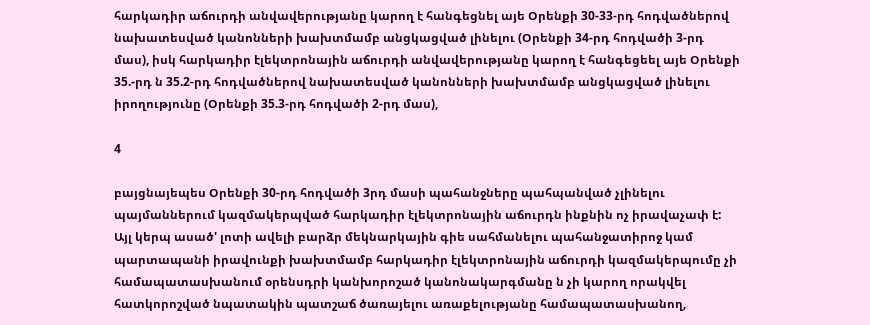հարկադիր աճուրդի անվավերությանը կարող է հանգեցնել այե Օրենքի 30-33-րդ հոդվածներով նախատեսված կանոնների խախտմամբ անցկացված լինելու (Օրենքի 34-րդ հոդվածի 3-րդ մաս), իսկ հարկադիր էլեկտրոնային աճուրդի անվավերությանը կարող է հանգեցեել այե Օրենքի 35.-րդ ն 35.2-րդ հոդվածներով նախատեսված կանոնների խախտմամբ անցկացված լինելու իրողությունը (Օրենքի 35.3-րդ հոդվածի 2-րդ մաս),

4

բայցնայեպես Օրենքի 30-րդ հոդվածի 3րդ մասի պահանջները պահպանված չլինելու պայմաններում կազմակերպված հարկադիր էլեկտրոնային աճուրդն ինքնին ոչ իրավաչափ է: Այլ կերպ ասած' լոտի ավելի բարձր մեկնարկային գիե սահմանելու պահանջատիրոջ կամ պարտապանի իրավունքի խախտմամբ հարկադիր էլեկտրոնային աճուրդի կազմակերպումը չի համապատասխանում օրենսդրի կանխորոշած կանոնակարգմանը ն չի կարող որակվել հատկորոշված նպատակին պատշաճ ծառայելու առաքելությանը համապատասխանող,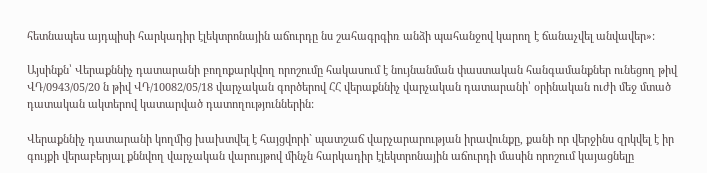հետնապես այդպիսի հարկադիր էլեկտրոնային աճուրդը նս շահագրգիռ անձի պահանջով կարող է ճանաչվել անվավեր»:

Այսինքն՝ Վերաքննիչ դատարանի բողոքարկվող որոշումը հակասում է նույնանման փաստական հանգամանքներ ունեցող թիվ ՎԴ/0943/05/20 ն թիվ ՎԴ/10082/05/18 վարչական գործերով ՀՀ վերաքննիչ վարչական դատարանի՝ օրինական ուժի մեջ մտած դատական ակտերով կատարված դատողություններին:

Վերաքննիչ դատարանի կողմից խախտվել է հայցվորի` պատշաճ վարչարարության իրավունքը, քանի որ վերջինս զրկվել է իր գույքի վերաբերյալ քննվող վարչական վարույթով մինչն հարկադիր էլեկտրոնային աճուրդի մասին որոշում կայացնելը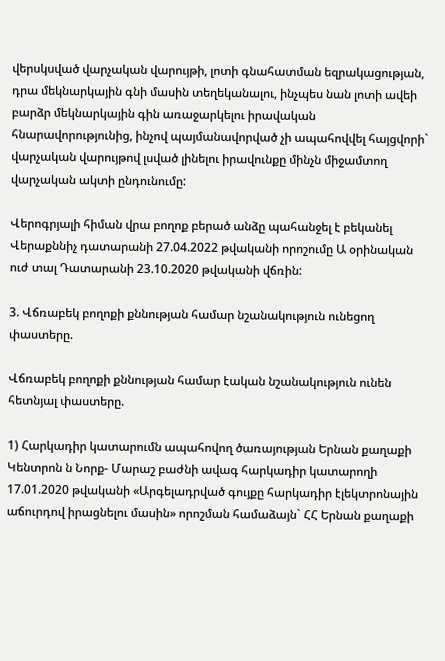վերսկսված վարչական վարույթի, լոտի գնահատման եզրակացության, դրա մեկնարկային գնի մասին տեղեկանալու, ինչպես նան լոտի ավեի բարձր մեկնարկային գին առաջարկելու իրավական հնարավորությունից, ինչով պայմանավորված չի ապահովվել հայցվորի` վարչական վարույթով լսված լինելու իրավունքը մինչն միջամտող վարչական ակտի ընդունումը:

Վերոգրյալի հիման վրա բողոք բերած անձը պահանջել է բեկանել Վերաքննիչ դատարանի 27.04.2022 թվականի որոշումը Ա օրինական ուժ տալ Դատարանի 23.10.2020 թվականի վճռին:

3. Վճռաբեկ բողոքի քննության համար նշանակություն ունեցող փաստերը.

Վճռաբեկ բողոքի քննության համար էական նշանակություն ունեն հետնյալ փաստերը.

1) Հարկադիր կատարումն ապահովող ծառայության Երնան քաղաքի Կենտրոն ն Նորք- Մարաշ բաժնի ավագ հարկադիր կատարողի 17.01.2020 թվականի «Արգելադրված գույքը հարկադիր էլեկտրոնային աճուրդով իրացնելու մասին» որոշման համաձայն` ՀՀ Երնան քաղաքի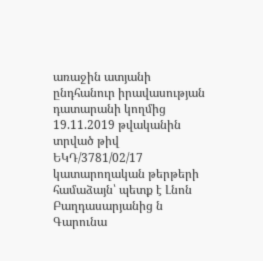առաջին ատյանի ընդհանուր իրավասության դատարանի կողմից 19.11.2019 թվականին տրված թիվ ԵԿԴ/3781/02/17 կատարողական թերթերի համաձայն՝ պետք է Լնոն Բաղդասարյանից ն Գարունա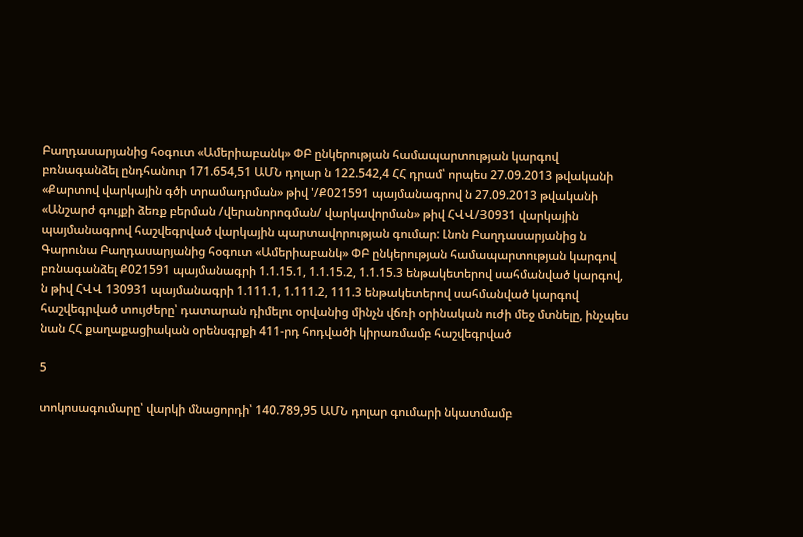Բաղդասարյանից հօգուտ «Ամերիաբանկ» ՓԲ ընկերության համապարտության կարգով բռնագանձել ընդհանուր 171.654,51 ԱՄՆ դոլար ն 122.542,4 ՀՀ դրամ՝ որպես 27.09.2013 թվականի «Քարտով վարկային գծի տրամադրման» թիվ '/Ք021591 պայմանագրով ն 27.09.2013 թվականի «Անշարժ գույքի ձեռք բերման /վերանորոգման/ վարկավորման» թիվ ՀՎՎ/Յ0931 վարկային պայմանագրով հաշվեգրված վարկային պարտավորության գումար: Լնոն Բաղդասարյանից ն Գարունա Բաղդասարյանից հօգուտ «Ամերիաբանկ» ՓԲ ընկերության համապարտության կարգով բռնագանձել Ք021591 պայմանագրի 1.1.15.1, 1.1.15.2, 1.1.15.3 ենթակետերով սահմանված կարգով, ն թիվ ՀՎՎ 130931 պայմանագրի 1.111.1, 1.111.2, 111.3 ենթակետերով սահմանված կարգով հաշվեգրված տույժերը՝ դատարան դիմելու օրվանից մինչն վճռի օրինական ուժի մեջ մտնելը, ինչպես նան ՀՀ քաղաքացիական օրենսգրքի 411-րդ հոդվածի կիրառմամբ հաշվեգրված

5

տոկոսագումարը՝ վարկի մնացորդի՝ 140.789,95 ԱՄՆ դոլար գումարի նկատմամբ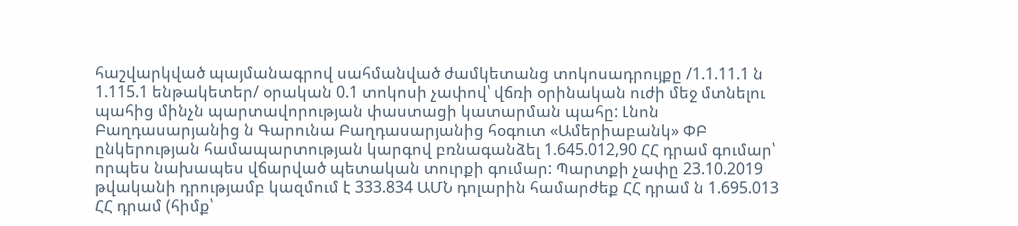հաշվարկված պայմանագրով սահմանված ժամկետանց տոկոսադրույքը /1.1.11.1 ն 1.115.1 ենթակետեր/ օրական 0.1 տոկոսի չափով՝ վճռի օրինական ուժի մեջ մտնելու պահից մինչն պարտավորության փաստացի կատարման պահը: Լնոն Բաղդասարյանից ն Գարունա Բաղդասարյանից հօգուտ «Ամերիաբանկ» ՓԲ ընկերության համապարտության կարգով բռնագանձել 1.645.012,90 ՀՀ դրամ գումար՝ որպես նախապես վճարված պետական տուրքի գումար: Պարտքի չափը 23.10.2019 թվականի դրությամբ կազմում է 333.834 ԱՄՆ դոլարին համարժեք ՀՀ դրամ ն 1.695.013 ՀՀ դրամ (հիմք՝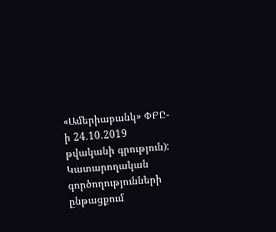«Ամերիաբանկ» ՓԲԸ-ի 24.10.2019 թվականի գրություն): Կատարողական գործողությունների ընթացքում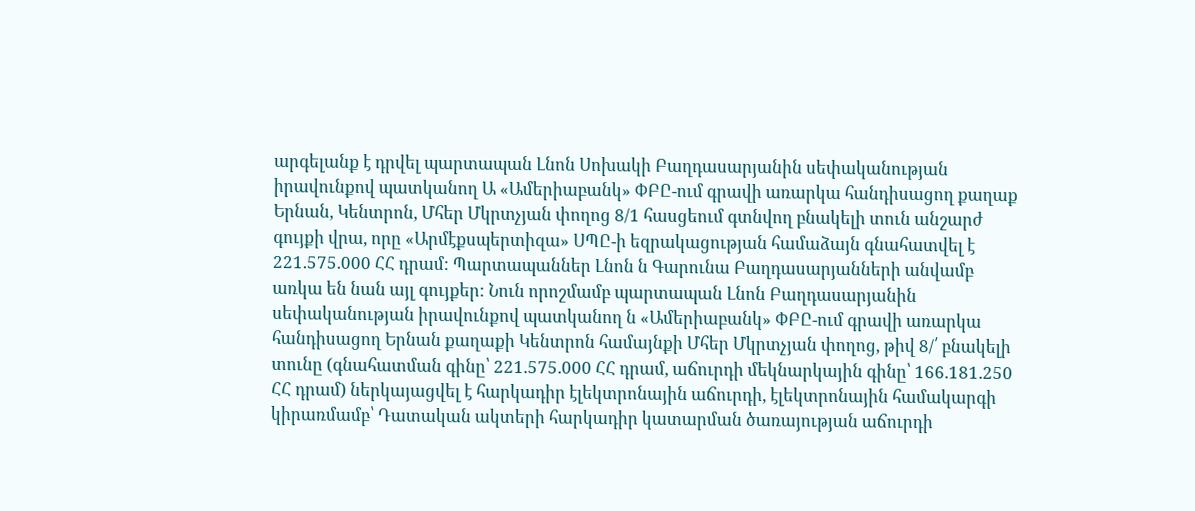արգելանք է դրվել պարտապան Լնոն Սոխակի Բաղդասարյանին սեփականության իրավունքով պատկանող Ա «Ամերիաբանկ» ՓԲԸ-ում գրավի առարկա հանդիսացող քաղաք Երնան, Կենտրոն, Մհեր Մկրտչյան փողոց 8/1 հասցեում գտնվող բնակելի տուն անշարժ գույքի վրա, որը «Արմէքսպերտիզա» ՍՊԸ-ի եզրակացության համաձայն գնահատվել է 221.575.000 ՀՀ դրամ: Պարտապաններ Լնոն ն Գարունա Բաղդասարյանների անվամբ առկա են նան այլ գույքեր: Նուն որոշմամբ պարտապան Լնոն Բաղդասարյանին սեփականության իրավունքով պատկանող ն «Ամերիաբանկ» ՓԲԸ-ում գրավի առարկա հանդիսացող Երնան քաղաքի Կենտրոն համայնքի Մհեր Մկրտչյան փողոց, թիվ 8/՛ բնակելի տունը (գնահատման գինը՝ 221.575.000 ՀՀ դրամ, աճուրդի մեկնարկային գինը՝ 166.181.250 ՀՀ դրամ) ներկայացվել է հարկադիր էլեկտրոնային աճուրդի, էլեկտրոնային համակարգի կիրառմամբ՝ Դատական ակտերի հարկադիր կատարման ծառայության աճուրդի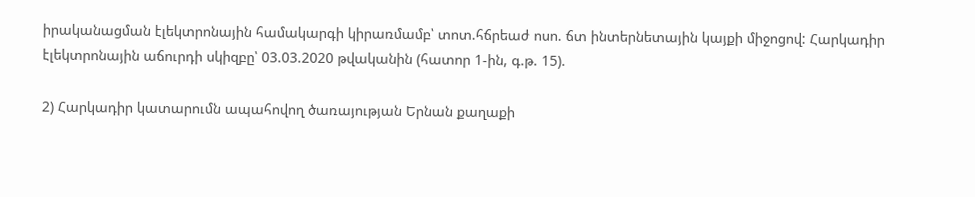իրականացման էլեկտրոնային համակարգի կիրառմամբ՝ տոտ.հճրեաժ ոսո. ճտ ինտերնետային կայքի միջոցով: Հարկադիր էլեկտրոնային աճուրդի սկիզբը՝ 03.03.2020 թվականին (հատոր 1-ին, գ.թ. 15).

2) Հարկադիր կատարումն ապահովող ծառայության Երնան քաղաքի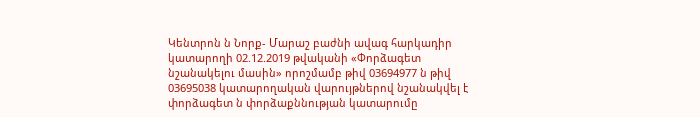Կենտրոն ն Նորք- Մարաշ բաժնի ավագ հարկադիր կատարողի 02.12.2019 թվականի «Փորձագետ նշանակելու մասին» որոշմամբ թիվ 03694977 ն թիվ 03695038 կատարողական վարույթներով նշանակվել է փորձագետ ն փորձաքննության կատարումը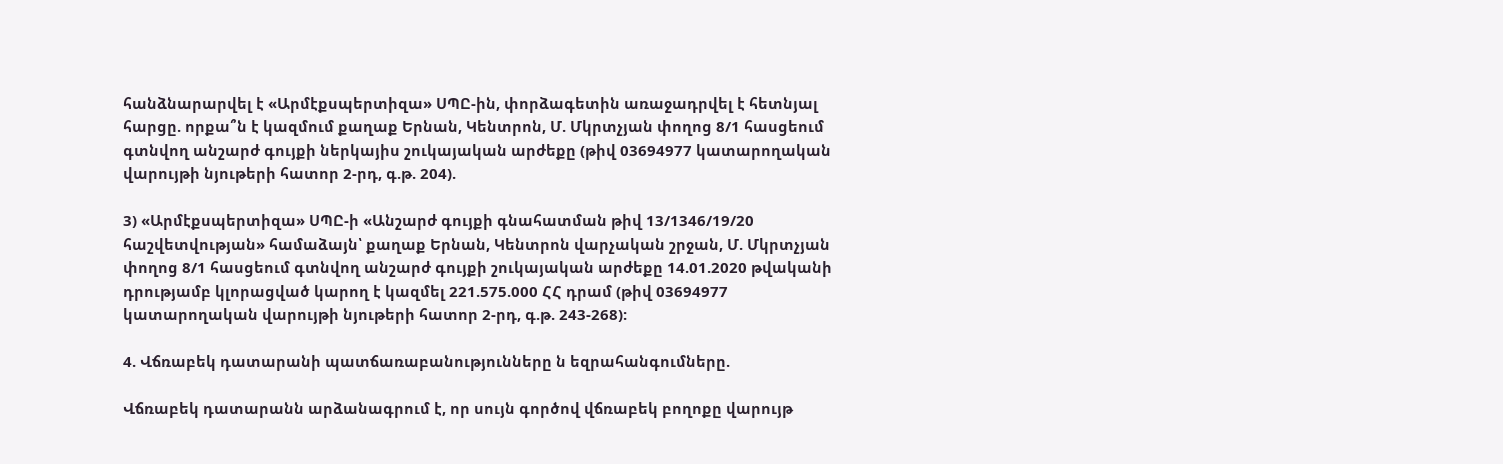հանձնարարվել է «Արմէքսպերտիզա» ՍՊԸ-ին, փորձագետին առաջադրվել է հետնյալ հարցը. որքա՞ն է կազմում քաղաք Երնան, Կենտրոն, Մ. Մկրտչյան փողոց 8/1 հասցեում գտնվող անշարժ գույքի ներկայիս շուկայական արժեքը (թիվ 03694977 կատարողական վարույթի նյութերի հատոր 2-րդ, գ.թ. 204).

3) «Արմէքսպերտիզա» ՍՊԸ-ի «Անշարժ գույքի գնահատման թիվ 13/1346/19/20 հաշվետվության» համաձայն՝ քաղաք Երնան, Կենտրոն վարչական շրջան, Մ. Մկրտչյան փողոց 8/1 հասցեում գտնվող անշարժ գույքի շուկայական արժեքը 14.01.2020 թվականի դրությամբ կլորացված կարող է կազմել 221.575.000 ՀՀ դրամ (թիվ 03694977 կատարողական վարույթի նյութերի հատոր 2-րդ, գ.թ. 243-268):

4. Վճռաբեկ դատարանի պատճառաբանությունները ն եզրահանգումները.

Վճռաբեկ դատարանն արձանագրում է, որ սույն գործով վճռաբեկ բողոքը վարույթ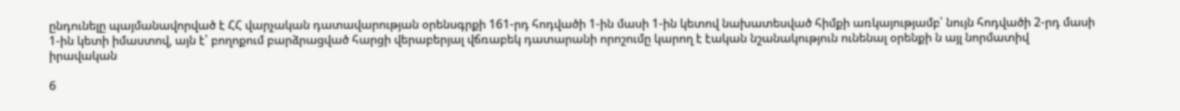ընդունելը պայմանավորված է ՀՀ վարչական դատավարության օրենսգրքի 161-րդ հոդվածի 1-ին մասի 1-ին կետով նախատեսված հիմքի առկայությամբ՝ նույն հոդվածի 2-րդ մասի 1-ին կետի իմաստով, այն է՝ բողոքում բարձրացված հարցի վերաբերյալ վճռաբեկ դատարանի որոշումը կարող է էական նշանակություն ունենալ օրենքի ն այլ նորմատիվ իրավական

6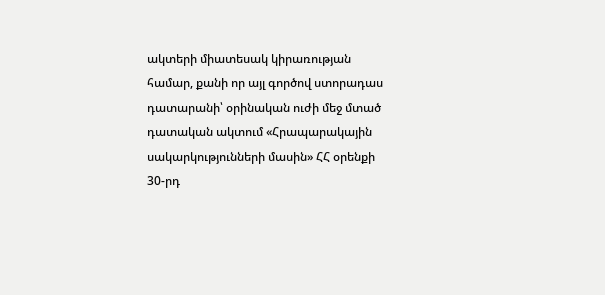ակտերի միատեսակ կիրառության համար, քանի որ այլ գործով ստորադաս դատարանի՝ օրինական ուժի մեջ մտած դատական ակտում «Հրապարակային սակարկությունների մասին» ՀՀ օրենքի 30-րդ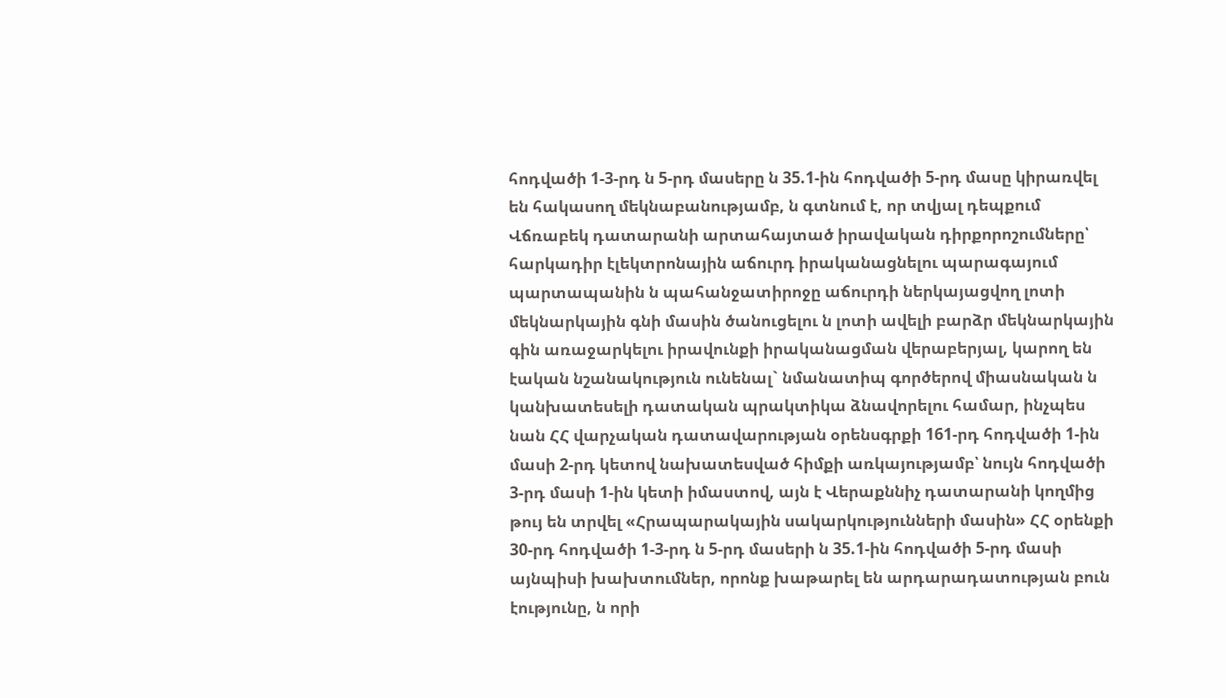հոդվածի 1-3-րդ ն 5-րդ մասերը ն 35.1-ին հոդվածի 5-րդ մասը կիրառվել են հակասող մեկնաբանությամբ, ն գտնում է, որ տվյալ դեպքում Վճռաբեկ դատարանի արտահայտած իրավական դիրքորոշումները՝ հարկադիր էլեկտրոնային աճուրդ իրականացնելու պարագայում պարտապանին ն պահանջատիրոջը աճուրդի ներկայացվող լոտի մեկնարկային գնի մասին ծանուցելու ն լոտի ավելի բարձր մեկնարկային գին առաջարկելու իրավունքի իրականացման վերաբերյալ, կարող են էական նշանակություն ունենալ` նմանատիպ գործերով միասնական ն կանխատեսելի դատական պրակտիկա ձնավորելու համար, ինչպես նան ՀՀ վարչական դատավարության օրենսգրքի 161-րդ հոդվածի 1-ին մասի 2-րդ կետով նախատեսված հիմքի առկայությամբ՝ նույն հոդվածի 3-րդ մասի 1-ին կետի իմաստով, այն է Վերաքննիչ դատարանի կողմից թույ են տրվել «Հրապարակային սակարկությունների մասին» ՀՀ օրենքի 30-րդ հոդվածի 1-3-րդ ն 5-րդ մասերի ն 35.1-ին հոդվածի 5-րդ մասի այնպիսի խախտումներ, որոնք խաթարել են արդարադատության բուն էությունը, ն որի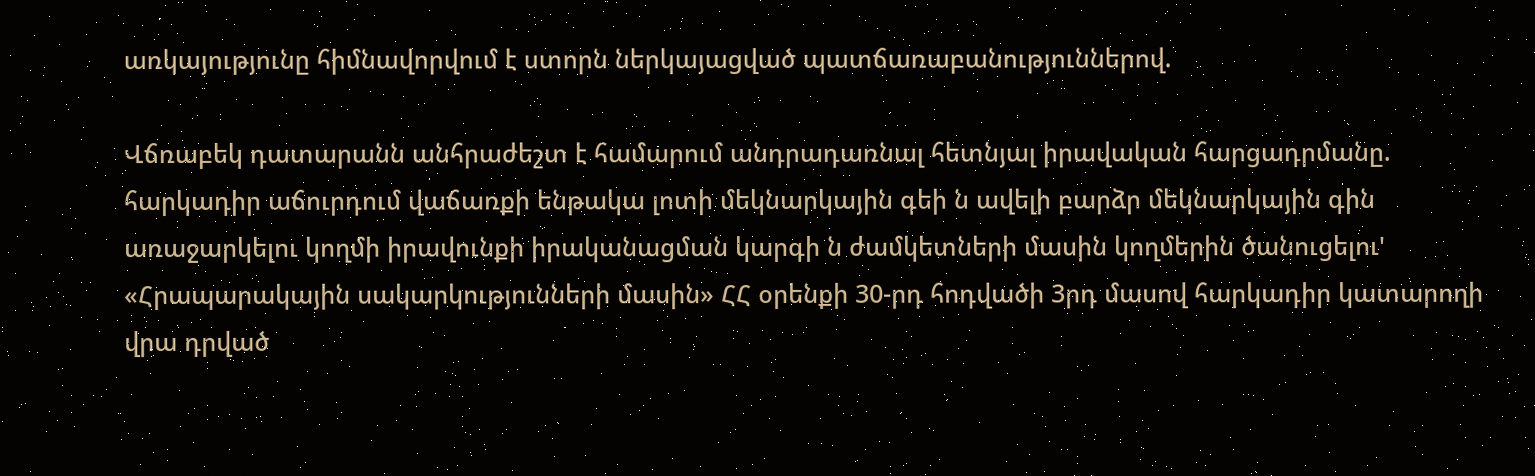առկայությունը հիմնավորվում է ստորն ներկայացված պատճառաբանություններով.

Վճռաբեկ դատարանն անհրաժեշտ է համարում անդրադառնալ հետնյալ իրավական հարցադրմանը. հարկադիր աճուրդում վաճառքի ենթակա լոտի մեկնարկային գեի ն ավելի բարձր մեկնարկային գին առաջարկելու կողմի իրավունքի իրականացման կարգի ն ժամկետների մասին կողմերին ծանուցելու' «Հրապարակային սակարկությունների մասին» ՀՀ օրենքի 30-րդ հոդվածի 3րդ մասով հարկադիր կատարողի վրա դրված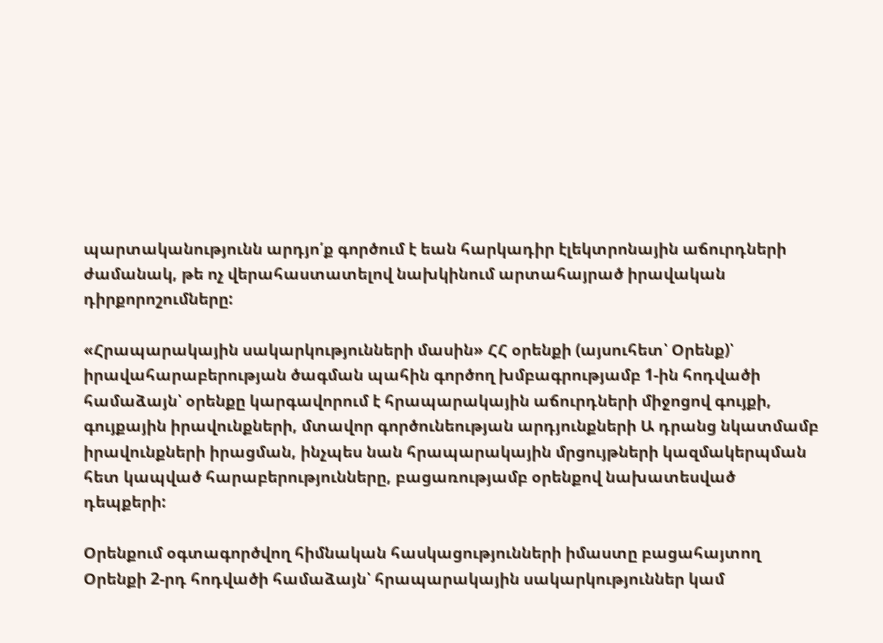պարտականությունն արդյո՛ք գործում է եան հարկադիր էլեկտրոնային աճուրդների ժամանակ, թե ոչ վերահաստատելով նախկինում արտահայրած իրավական դիրքորոշումները:

«Հրապարակային սակարկությունների մասին» ՀՀ օրենքի (այսուհետ՝ Օրենք)՝ իրավահարաբերության ծագման պահին գործող խմբագրությամբ 1-ին հոդվածի համաձայն՝ օրենքը կարգավորում է հրապարակային աճուրդների միջոցով գույքի, գույքային իրավունքների, մտավոր գործունեության արդյունքների Ա դրանց նկատմամբ իրավունքների իրացման, ինչպես նան հրապարակային մրցույթների կազմակերպման հետ կապված հարաբերությունները, բացառությամբ օրենքով նախատեսված դեպքերի:

Օրենքում օգտագործվող հիմնական հասկացությունների իմաստը բացահայտող Օրենքի 2-րդ հոդվածի համաձայն՝ հրապարակային սակարկություններ կամ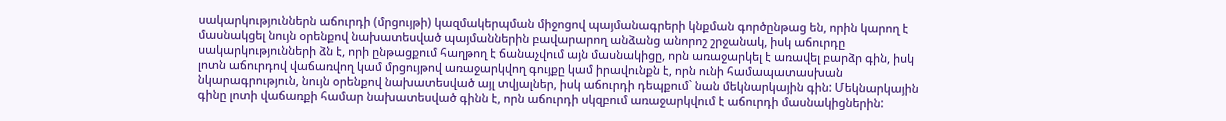սակարկություններն աճուրդի (մրցույթի) կազմակերպման միջոցով պայմանագրերի կնքման գործընթաց են, որին կարող է մասնակցել նույն օրենքով նախատեսված պայմաններին բավարարող անձանց անորոշ շրջանակ, իսկ աճուրդը սակարկությունների ձն է, որի ընթացքում հաղթող է ճանաչվում այն մասնակիցը, որն առաջարկել է առավել բարձր գին, իսկ լոտն աճուրդով վաճառվող կամ մրցույթով առաջարկվող գույքը կամ իրավունքն է, որն ունի համապատասխան նկարագրություն, նույն օրենքով նախատեսված այլ տվյալներ, իսկ աճուրդի դեպքում` նան մեկնարկային գին: Մեկնարկային գինը լոտի վաճառքի համար նախատեսված գինն է, որն աճուրդի սկզբում առաջարկվում է աճուրդի մասնակիցներին: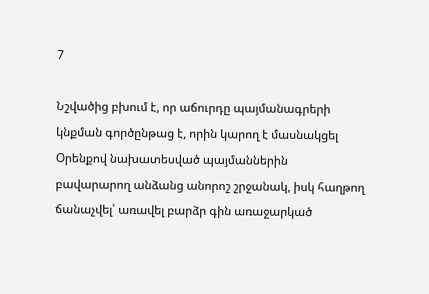7

Նշվածից բխում է, որ աճուրդը պայմանագրերի կնքման գործընթաց է, որին կարող է մասնակցել Օրենքով նախատեսված պայմաններին բավարարող անձանց անորոշ շրջանակ, իսկ հաղթող ճանաչվել՝ առավել բարձր գին առաջարկած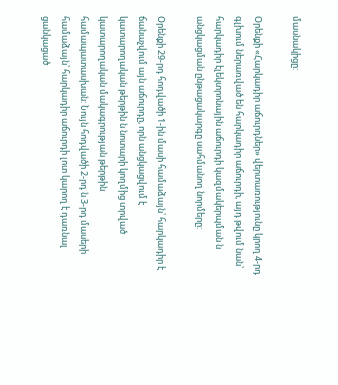մասնակիցը:

Օրենքի «Հարկադիր աճուրդներ» վերտառությունը կրող 4-րդ գլխում ներառված են հարկադիր աճուրդի, այդ թվում նան՝ հարկադիր էլեկտրոնային աճուրդի կազմակերպման ն անցկացման ընթացակարգը սահմանող նորմերը:

Օրենքի 29-րդ հոդվածի 1-ին մասի համաձայն՝ հարկադիր է ճանաչվում այն աճուրդը, որն անցկացվում է կատարողական թերթին ն նոտարի կողմից տրված կատարողական մակագրության թերթին համապատասխան: Նույն հոդվածի 2-րդ ն 3-րդ մասերի համաձայն՝ հարկադիր աճուրդի լոտ կարող է դառնալ ցանկացած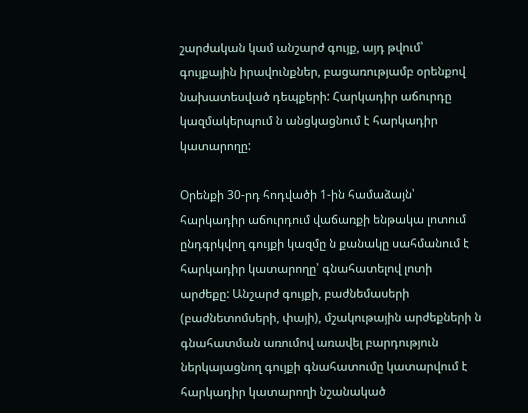շարժական կամ անշարժ գույք, այդ թվում՝ գույքային իրավունքներ, բացառությամբ օրենքով նախատեսված դեպքերի: Հարկադիր աճուրդը կազմակերպում ն անցկացնում է հարկադիր կատարողը:

Օրենքի 30-րդ հոդվածի 1-ին համաձայն՝ հարկադիր աճուրդում վաճառքի ենթակա լոտում ընդգրկվող գույքի կազմը ն քանակը սահմանում է հարկադիր կատարողը՝ գնահատելով լոտի արժեքը: Անշարժ գույքի, բաժնեմասերի (բաժնետոմսերի, փայի), մշակութային արժեքների ն գնահատման առումով առավել բարդություն ներկայացնող գույքի գնահատումը կատարվում է հարկադիր կատարողի նշանակած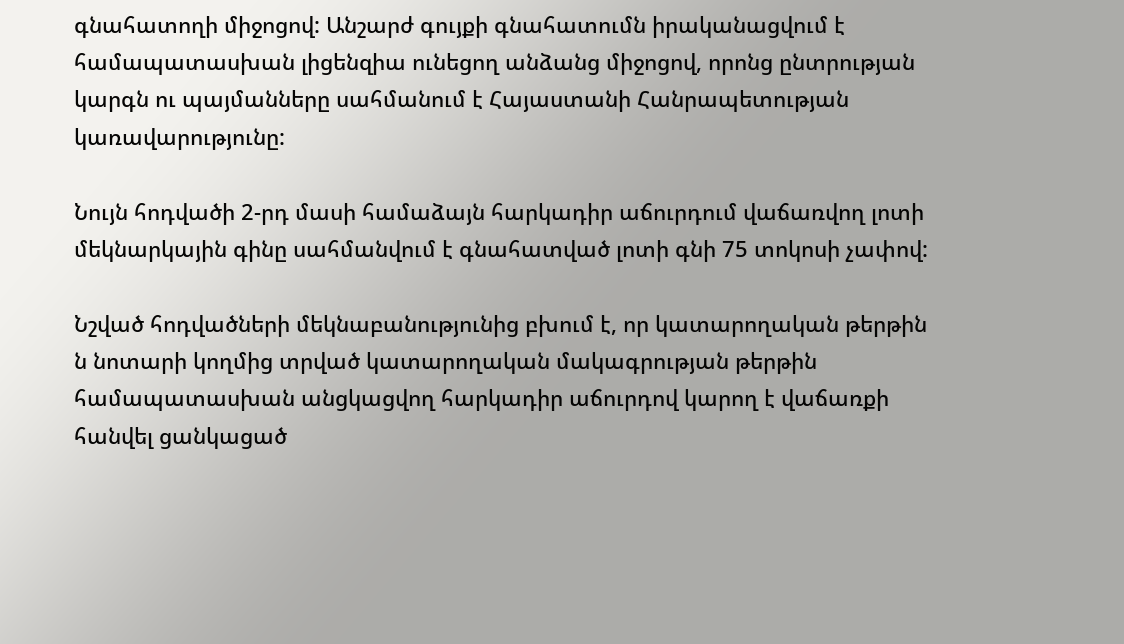գնահատողի միջոցով: Անշարժ գույքի գնահատումն իրականացվում է համապատասխան լիցենզիա ունեցող անձանց միջոցով, որոնց ընտրության կարգն ու պայմանները սահմանում է Հայաստանի Հանրապետության կառավարությունը:

Նույն հոդվածի 2-րդ մասի համաձայն հարկադիր աճուրդում վաճառվող լոտի մեկնարկային գինը սահմանվում է գնահատված լոտի գնի 75 տոկոսի չափով:

Նշված հոդվածների մեկնաբանությունից բխում է, որ կատարողական թերթին ն նոտարի կողմից տրված կատարողական մակագրության թերթին համապատասխան անցկացվող հարկադիր աճուրդով կարող է վաճառքի հանվել ցանկացած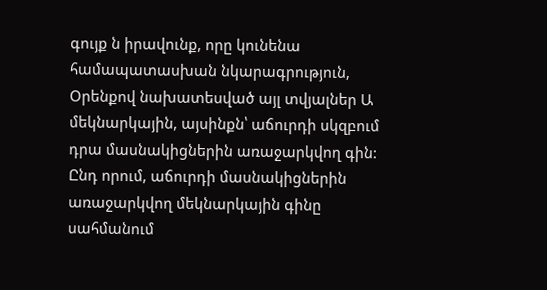գույք ն իրավունք, որը կունենա համապատասխան նկարագրություն, Օրենքով նախատեսված այլ տվյալներ Ա մեկնարկային, այսինքն՝ աճուրդի սկզբում դրա մասնակիցներին առաջարկվող գին: Ընդ որում, աճուրդի մասնակիցներին առաջարկվող մեկնարկային գինը սահմանում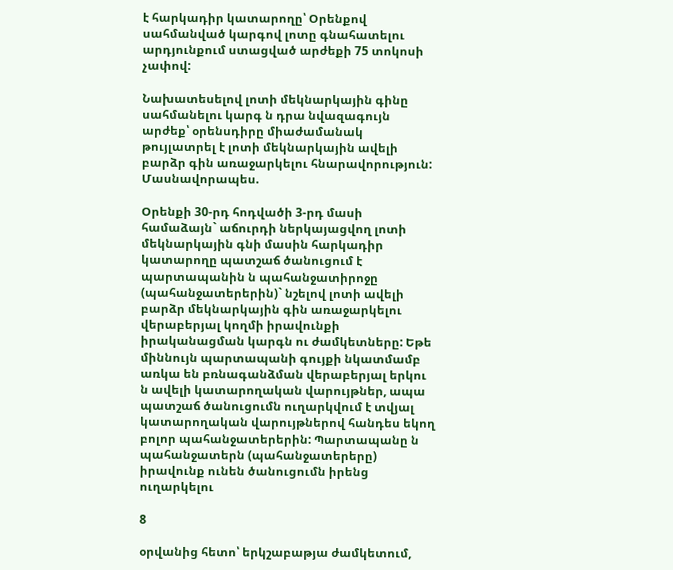է հարկադիր կատարողը՝ Օրենքով սահմանված կարգով լոտը գնահատելու արդյունքում ստացված արժեքի 75 տոկոսի չափով:

Նախատեսելով լոտի մեկնարկային գինը սահմանելու կարգ ն դրա նվազագույն արժեք՝ օրենսդիրը միաժամանակ թույլատրել է լոտի մեկնարկային ավելի բարձր գին առաջարկելու հնարավորություն: Մասնավորապես.

Օրենքի 30-րդ հոդվածի 3-րդ մասի համաձայն` աճուրդի ներկայացվող լոտի մեկնարկային գնի մասին հարկադիր կատարողը պատշաճ ծանուցում է պարտապանին ն պահանջատիրոջը (պահանջատերերին)` նշելով լոտի ավելի բարձր մեկնարկային գին առաջարկելու վերաբերյալ կողմի իրավունքի իրականացման կարգն ու ժամկետները: Եթե միննույն պարտապանի գույքի նկատմամբ առկա են բռնագանձման վերաբերյալ երկու ն ավելի կատարողական վարույթներ, ապա պատշաճ ծանուցումն ուղարկվում է տվյալ կատարողական վարույթներով հանդես եկող բոլոր պահանջատերերին: Պարտապանը ն պահանջատերն (պահանջատերերը) իրավունք ունեն ծանուցումն իրենց ուղարկելու

8

օրվանից հետո՝ երկշաբաթյա ժամկետում,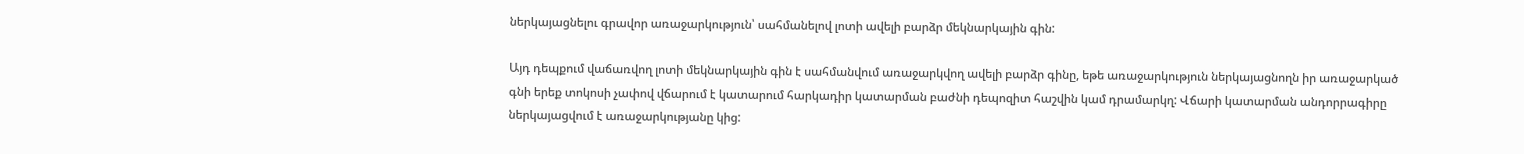ներկայացնելու գրավոր առաջարկություն՝ սահմանելով լոտի ավելի բարձր մեկնարկային գին:

Այդ դեպքում վաճառվող լոտի մեկնարկային գին է սահմանվում առաջարկվող ավելի բարձր գինը, եթե առաջարկություն ներկայացնողն իր առաջարկած գնի երեք տոկոսի չափով վճարում է կատարում հարկադիր կատարման բաժնի դեպոզիտ հաշվին կամ դրամարկղ: Վճարի կատարման անդորրագիրը ներկայացվում է առաջարկությանը կից: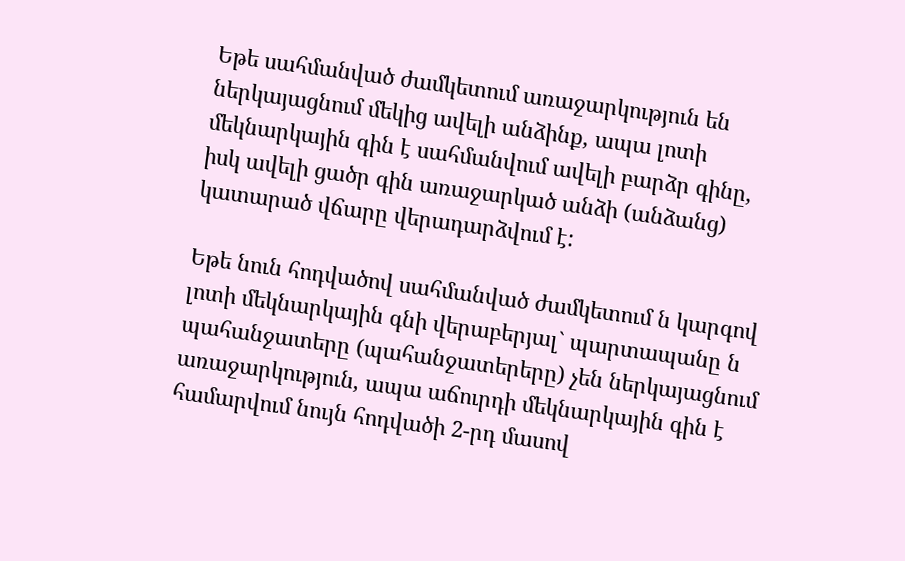Եթե սահմանված ժամկետում առաջարկություն են ներկայացնում մեկից ավելի անձինք, ապա լոտի մեկնարկային գին է սահմանվում ավելի բարձր գինը, իսկ ավելի ցածր գին առաջարկած անձի (անձանց) կատարած վճարը վերադարձվում է:

Եթե նուն հոդվածով սահմանված ժամկետում ն կարգով լոտի մեկնարկային գնի վերաբերյալ` պարտապանը ն պահանջատերը (պահանջատերերը) չեն ներկայացնում առաջարկություն, ապա աճուրդի մեկնարկային գին է համարվում նույն հոդվածի 2-րդ մասով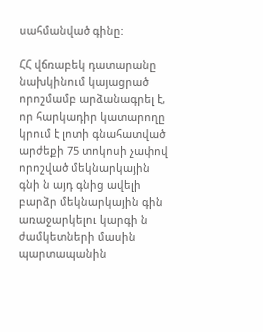սահմանված գինը:

ՀՀ վճռաբեկ դատարանը նախկինում կայացրած որոշմամբ արձանագրել է, որ հարկադիր կատարողը կրում է լոտի գնահատված արժեքի 75 տոկոսի չափով որոշված մեկնարկային գնի ն այդ գնից ավելի բարձր մեկնարկային գին առաջարկելու կարգի ն ժամկետների մասին պարտապանին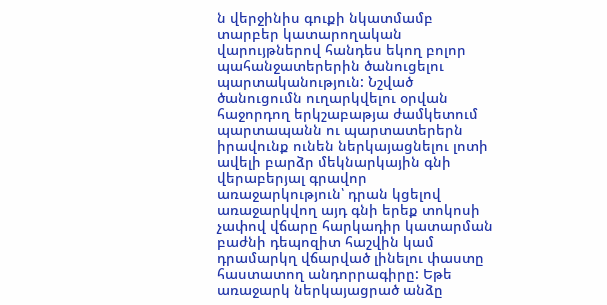ն վերջինիս գուքի նկատմամբ տարբեր կատարողական վարույթներով հանդես եկող բոլոր պահանջատերերին ծանուցելու պարտականություն: Նշված ծանուցումն ուղարկվելու օրվան հաջորդող երկշաբաթյա ժամկետում պարտապանն ու պարտատերերն իրավունք ունեն ներկայացնելու լոտի ավելի բարձր մեկնարկային գնի վերաբերյալ գրավոր առաջարկություն՝ դրան կցելով առաջարկվող այդ գնի երեք տոկոսի չափով վճարը հարկադիր կատարման բաժնի դեպոզիտ հաշվին կամ դրամարկղ վճարված լինելու փաստը հաստատող անդորրագիրը: Եթե առաջարկ ներկայացրած անձը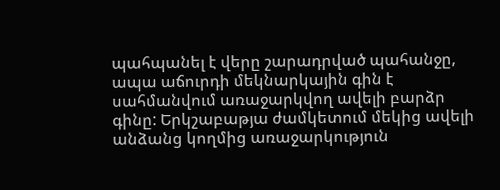պահպանել է վերը շարադրված պահանջը, ապա աճուրդի մեկնարկային գին է սահմանվում առաջարկվող ավելի բարձր գինը: Երկշաբաթյա ժամկետում մեկից ավելի անձանց կողմից առաջարկություն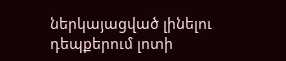ներկայացված լինելու դեպքերում լոտի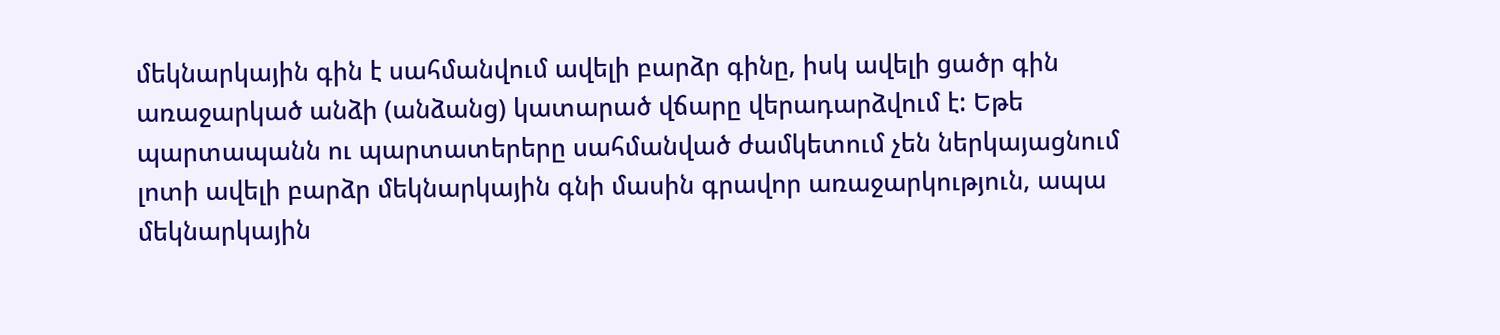մեկնարկային գին է սահմանվում ավելի բարձր գինը, իսկ ավելի ցածր գին առաջարկած անձի (անձանց) կատարած վճարը վերադարձվում է: Եթե պարտապանն ու պարտատերերը սահմանված ժամկետում չեն ներկայացնում լոտի ավելի բարձր մեկնարկային գնի մասին գրավոր առաջարկություն, ապա մեկնարկային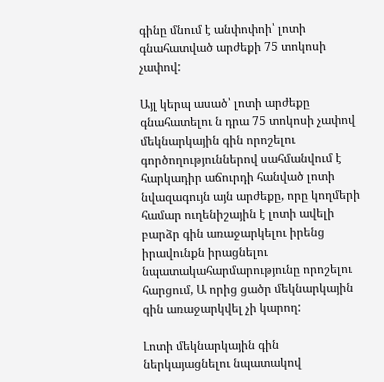գինը մնում է անփոփոի՝ լոտի գնահատված արժեքի 75 տոկոսի չափով:

Այլ կերպ ասած՝ լոտի արժեքը գնահատելու ն դրա 75 տոկոսի չափով մեկնարկային գին որոշելու գործողություններով սահմանվում է հարկադիր աճուրդի հանված լոտի նվազագույն այն արժեքը, որը կողմերի համար ուղենիշային է լոտի ավելի բարձր գին առաջարկելու իրենց իրավունքն իրացնելու նպատակահարմարությունը որոշելու հարցում, Ա որից ցածր մեկնարկային գին առաջարկվել չի կարող:

Լոտի մեկնարկային գին ներկայացնելու նպատակով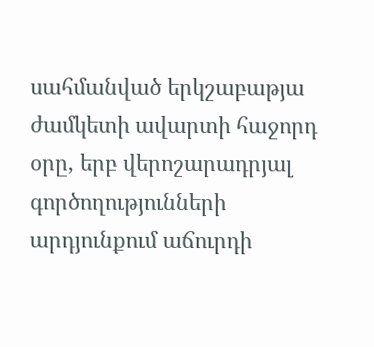սահմանված երկշաբաթյա ժամկետի ավարտի հաջորդ օրը, երբ վերոշարադրյալ գործողությունների արդյունքում աճուրդի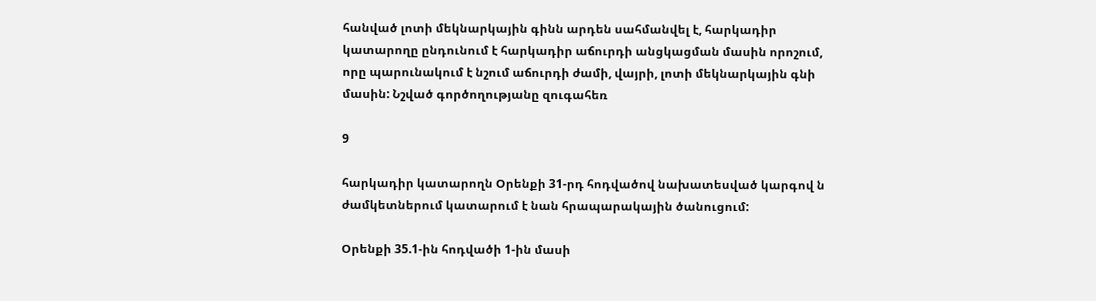հանված լոտի մեկնարկային գինն արդեն սահմանվել է, հարկադիր կատարողը ընդունում է հարկադիր աճուրդի անցկացման մասին որոշում, որը պարունակում է նշում աճուրդի ժամի, վայրի, լոտի մեկնարկային գնի մասին: Նշված գործողությանը զուգահեռ

9

հարկադիր կատարողն Օրենքի 31-րդ հոդվածով նախատեսված կարգով ն ժամկետներում կատարում է նան հրապարակային ծանուցում:

Օրենքի 35.1-ին հոդվածի 1-ին մասի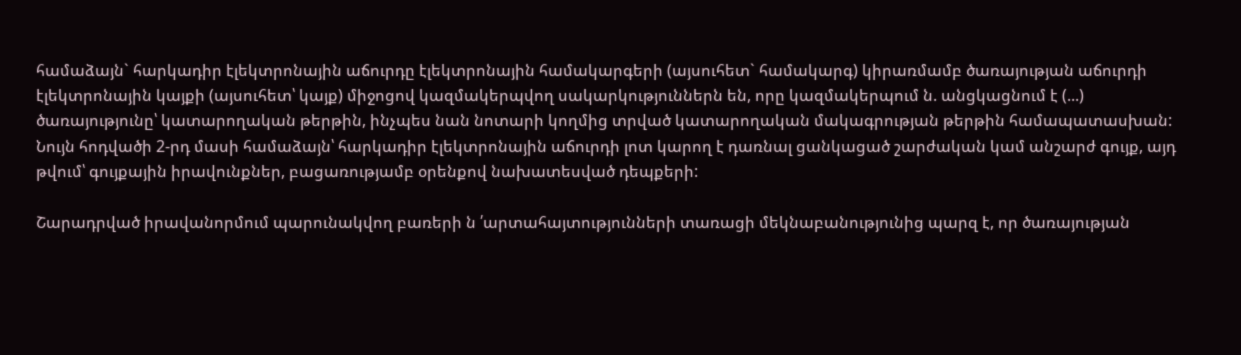համաձայն` հարկադիր էլեկտրոնային աճուրդը էլեկտրոնային համակարգերի (այսուհետ` համակարգ) կիրառմամբ ծառայության աճուրդի էլեկտրոնային կայքի (այսուհետ՝ կայք) միջոցով կազմակերպվող սակարկություններն են, որը կազմակերպում ն. անցկացնում է (...) ծառայությունը՝ կատարողական թերթին, ինչպես նան նոտարի կողմից տրված կատարողական մակագրության թերթին համապատասխան: Նույն հոդվածի 2-րդ մասի համաձայն՝ հարկադիր էլեկտրոնային աճուրդի լոտ կարող է դառնալ ցանկացած շարժական կամ անշարժ գույք, այդ թվում՝ գույքային իրավունքներ, բացառությամբ օրենքով նախատեսված դեպքերի:

Շարադրված իրավանորմում պարունակվող բառերի ն ՛արտահայտությունների տառացի մեկնաբանությունից պարզ է, որ ծառայության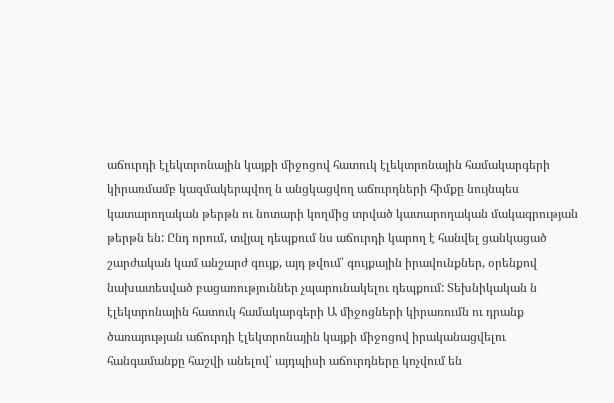աճուրդի էլեկտրոնային կայքի միջոցով հատուկ էլեկտրոնային համակարգերի կիրառմամբ կազմակերպվող ն անցկացվող աճուրդների հիմքը նույնպես կատարողական թերթն ու նոտարի կողմից տրված կատարողական մակագրության թերթն են: Ընդ որում, տվյալ դեպքում նս աճուրդի կարող է հանվել ցանկացած շարժական կամ անշարժ գույք, այդ թվում՝ գույքային իրավունքներ, օրենքով նախատեսված բացառություններ չպարունակելու դեպքում: Տեխնիկական ն էլեկտրոնային հատուկ համակարգերի Ա միջոցների կիրառումն ու դրանք ծառայության աճուրդի էլեկտրոնային կայքի միջոցով իրականացվելու հանգամանքը հաշվի անելով՝ այդպիսի աճուրդները կոչվում են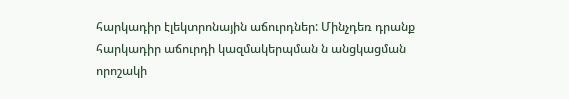հարկադիր էլեկտրոնային աճուրդներ: Մինչդեռ դրանք հարկադիր աճուրդի կազմակերպման ն անցկացման որոշակի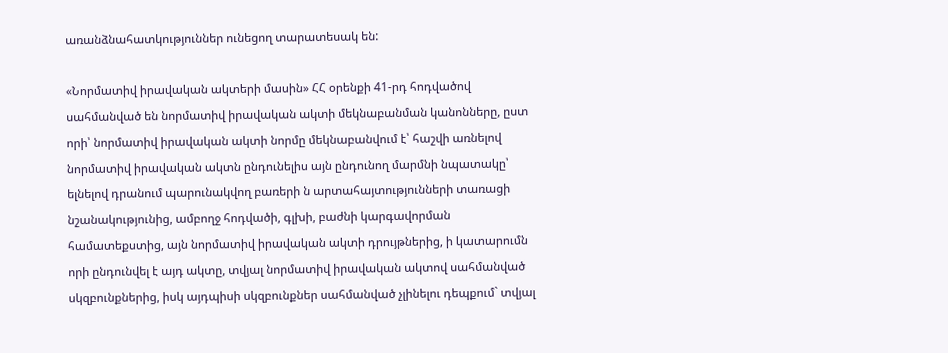առանձնահատկություններ ունեցող տարատեսակ են:

«Նորմատիվ իրավական ակտերի մասին» ՀՀ օրենքի 41-րդ հոդվածով սահմանված են նորմատիվ իրավական ակտի մեկնաբանման կանոնները, ըստ որի՝ նորմատիվ իրավական ակտի նորմը մեկնաբանվում է՝ հաշվի առնելով նորմատիվ իրավական ակտն ընդունելիս այն ընդունող մարմնի նպատակը՝ ելնելով դրանում պարունակվող բառերի ն արտահայտությունների տառացի նշանակությունից, ամբողջ հոդվածի, գլխի, բաժնի կարգավորման համատեքստից, այն նորմատիվ իրավական ակտի դրույթներից, ի կատարումն որի ընդունվել է այդ ակտը, տվյալ նորմատիվ իրավական ակտով սահմանված սկզբունքներից, իսկ այդպիսի սկզբունքներ սահմանված չլինելու դեպքում` տվյալ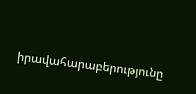իրավահարաբերությունը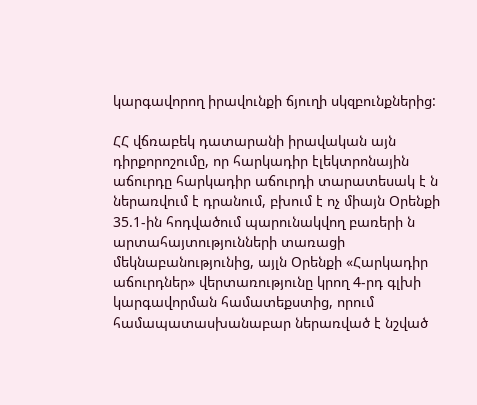կարգավորող իրավունքի ճյուղի սկզբունքներից:

ՀՀ վճռաբեկ դատարանի իրավական այն դիրքորոշումը, որ հարկադիր էլեկտրոնային աճուրդը հարկադիր աճուրդի տարատեսակ է ն ներառվում է դրանում, բխում է ոչ միայն Օրենքի 35.1-ին հոդվածում պարունակվող բառերի ն արտահայտությունների տառացի մեկնաբանությունից, այլն Օրենքի «Հարկադիր աճուրդներ» վերտառությունը կրող 4-րդ գլխի կարգավորման համատեքստից, որում համապատասխանաբար ներառված է նշված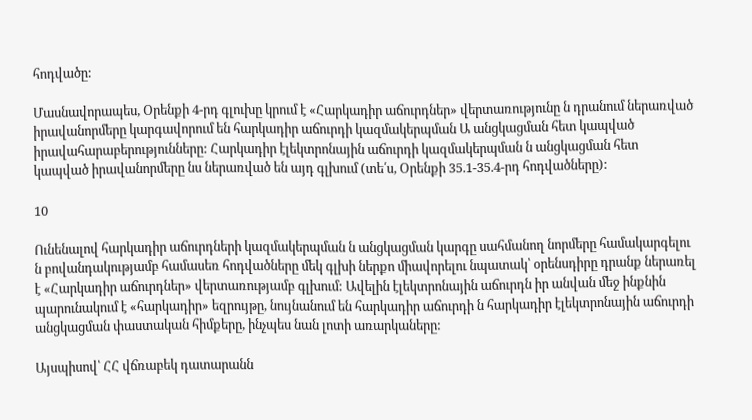հոդվածը:

Մասնավորապես, Օրենքի 4-րդ գլուխը կրում է «Հարկադիր աճուրդներ» վերտառությունը ն դրանում ներառված իրավանորմերը կարգավորում են հարկադիր աճուրդի կազմակերպման Ա անցկացման հետ կապված իրավահարաբերությունները: Հարկադիր էլեկտրոնային աճուրդի կազմակերպման ն անցկացման հետ կապված իրավանորմերը նս ներառված են այդ գլխում (տե՛ս, Օրենքի 35.1-35.4-րդ հոդվածները):

10

Ունենալով հարկադիր աճուրդների կազմակերպման ն անցկացման կարգը սահմանող նորմերը համակարգելու ն բովանդակությամբ համասեռ հոդվածները մեկ գլխի ներքո միավորելու նպատակ՝ օրենսդիրը դրանք ներառել է «Հարկադիր աճուրդներ» վերտառությամբ գլխում: Ավելին էլեկտրոնային աճուրդն իր անվան մեջ ինքնին պարունակում է «հարկադիր» եզրույթը, նույնանում են հարկադիր աճուրդի ն հարկադիր էլեկտրոնային աճուրդի անցկացման փաստական հիմքերը, ինչպես նան լոտի առարկաները:

Այսպիսով՝ ՀՀ վճռաբեկ դատարանն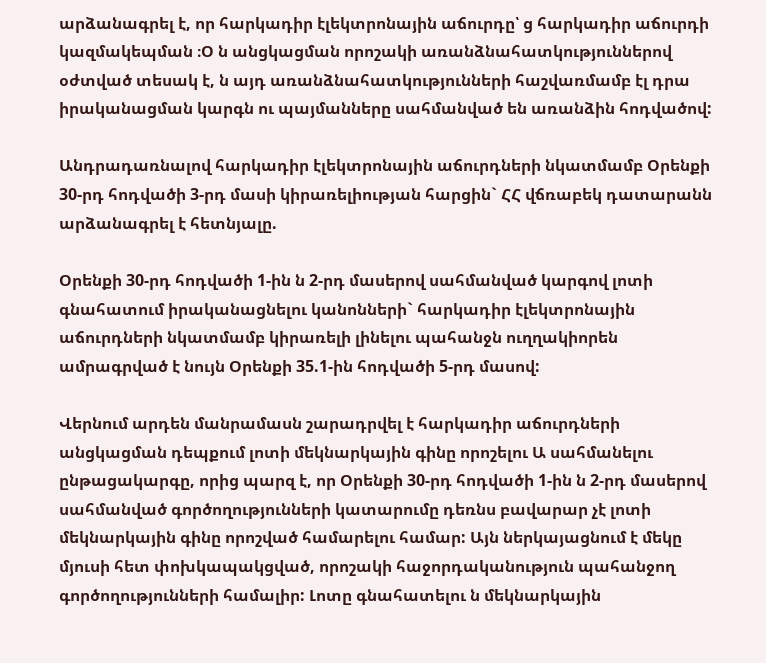արձանագրել է, որ հարկադիր էլեկտրոնային աճուրդը՝ ց հարկադիր աճուրդի կազմակեպման ։Օ ն անցկացման որոշակի առանձնահատկություններով օժտված տեսակ է, ն այդ առանձնահատկությունների հաշվառմամբ էլ դրա իրականացման կարգն ու պայմանները սահմանված են առանձին հոդվածով:

Անդրադառնալով հարկադիր էլեկտրոնային աճուրդների նկատմամբ Օրենքի 30-րդ հոդվածի 3-րդ մասի կիրառելիության հարցին` ՀՀ վճռաբեկ դատարանն արձանագրել է հետնյալը.

Օրենքի 30-րդ հոդվածի 1-ին ն 2-րդ մասերով սահմանված կարգով լոտի գնահատում իրականացնելու կանոնների` հարկադիր էլեկտրոնային աճուրդների նկատմամբ կիրառելի լինելու պահանջն ուղղակիորեն ամրագրված է նույն Օրենքի 35.1-ին հոդվածի 5-րդ մասով:

Վերնում արդեն մանրամասն շարադրվել է հարկադիր աճուրդների անցկացման դեպքում լոտի մեկնարկային գինը որոշելու Ա սահմանելու ընթացակարգը, որից պարզ է, որ Օրենքի 30-րդ հոդվածի 1-ին ն 2-րդ մասերով սահմանված գործողությունների կատարումը դեռնս բավարար չէ լոտի մեկնարկային գինը որոշված համարելու համար: Այն ներկայացնում է մեկը մյուսի հետ փոխկապակցված, որոշակի հաջորդականություն պահանջող գործողությունների համալիր: Լոտը գնահատելու ն մեկնարկային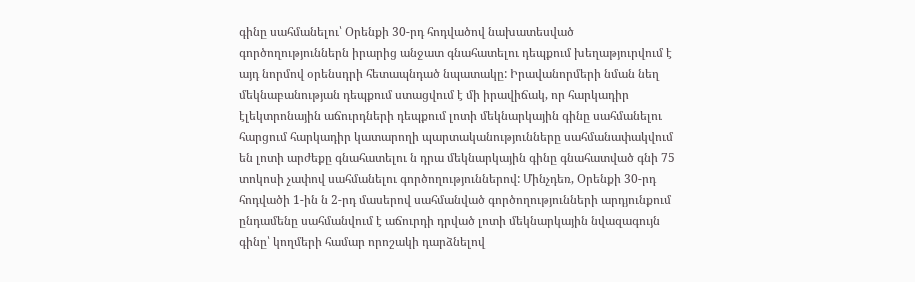գինը սահմանելու՝ Օրենքի 30-րդ հոդվածով նախատեսված գործողություններն իրարից անջատ գնահատելու դեպքում խեղաթյուրվում է այդ նորմով օրենսդրի հետապնդած նպատակը: Իրավանորմերի նման նեղ մեկնաբանության դեպքում ստացվում է մի իրավիճակ, որ հարկադիր էլեկտրոնային աճուրդների դեպքում լոտի մեկնարկային գինը սահմանելու հարցում հարկադիր կատարողի պարտականությունները սահմանափակվում են լոտի արժեքը գնահատելու ն դրա մեկնարկային գինը գնահատված գնի 75 տոկոսի չափով սահմանելու գործողություններով: Մինչդեռ, Օրենքի 30-րդ հոդվածի 1-ին ն 2-րդ մասերով սահմանված գործողությունների արդյունքում ընդամենը սահմանվում է աճուրդի դրված լոտի մեկնարկային նվազագույն գինը՝ կողմերի համար որոշակի դարձնելով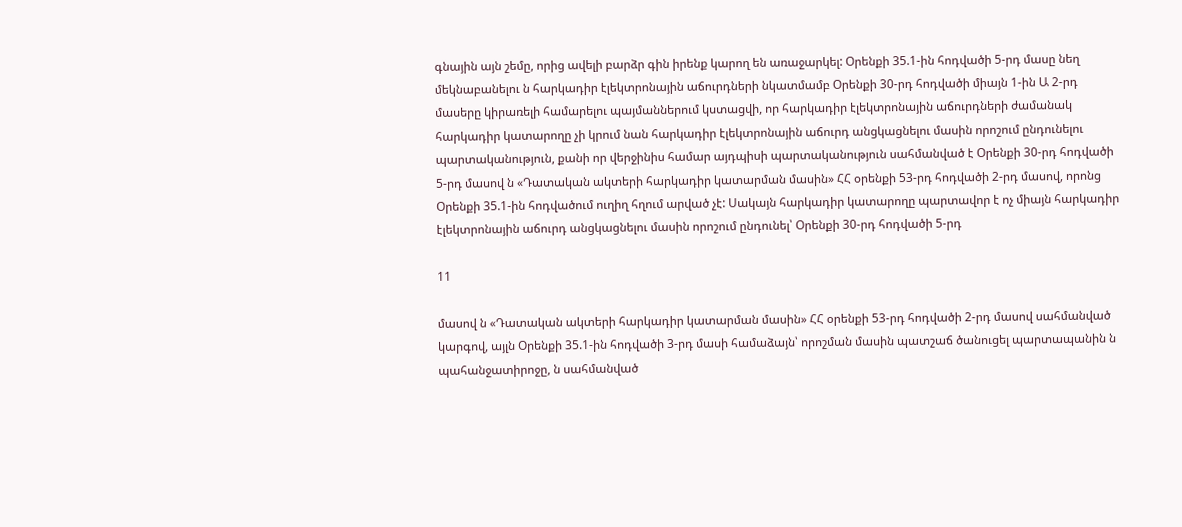գնային այն շեմը, որից ավելի բարձր գին իրենք կարող են առաջարկել: Օրենքի 35.1-ին հոդվածի 5-րդ մասը նեղ մեկնաբանելու ն հարկադիր էլեկտրոնային աճուրդների նկատմամբ Օրենքի 30-րդ հոդվածի միայն 1-ին Ա 2-րդ մասերը կիրառելի համարելու պայմաններում կստացվի, որ հարկադիր էլեկտրոնային աճուրդների ժամանակ հարկադիր կատարողը չի կրում նան հարկադիր էլեկտրոնային աճուրդ անցկացնելու մասին որոշում ընդունելու պարտականություն, քանի որ վերջինիս համար այդպիսի պարտականություն սահմանված է Օրենքի 30-րդ հոդվածի 5-րդ մասով ն «Դատական ակտերի հարկադիր կատարման մասին» ՀՀ օրենքի 53-րդ հոդվածի 2-րդ մասով, որոնց Օրենքի 35.1-ին հոդվածում ուղիղ հղում արված չէ: Սակայն հարկադիր կատարողը պարտավոր է ոչ միայն հարկադիր էլեկտրոնային աճուրդ անցկացնելու մասին որոշում ընդունել՝ Օրենքի 30-րդ հոդվածի 5-րդ

11

մասով ն «Դատական ակտերի հարկադիր կատարման մասին» ՀՀ օրենքի 53-րդ հոդվածի 2-րդ մասով սահմանված կարգով, այլն Օրենքի 35.1-ին հոդվածի 3-րդ մասի համաձայն՝ որոշման մասին պատշաճ ծանուցել պարտապանին ն պահանջատիրոջը, ն սահմանված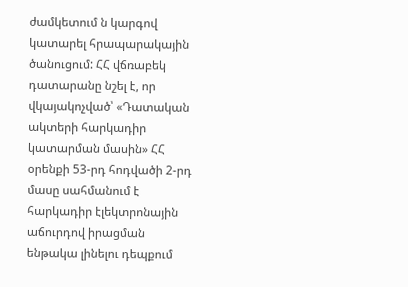ժամկետում ն կարգով կատարել հրապարակային ծանուցում: ՀՀ վճռաբեկ դատարանը նշել է, որ վկայակոչված՝ «Դատական ակտերի հարկադիր կատարման մասին» ՀՀ օրենքի 53-րդ հոդվածի 2-րդ մասը սահմանում է հարկադիր էլեկտրոնային աճուրդով իրացման ենթակա լինելու դեպքում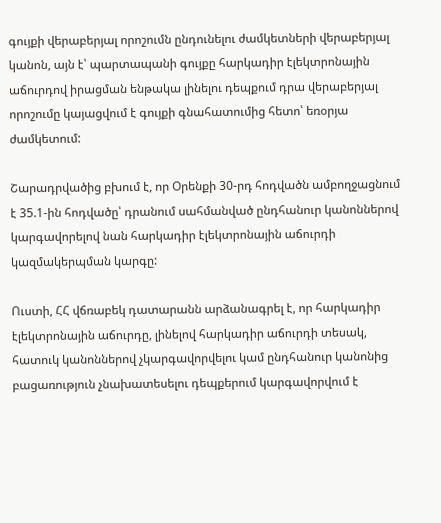գույքի վերաբերյալ որոշումն ընդունելու ժամկետների վերաբերյալ կանոն, այն է՝ պարտապանի գույքը հարկադիր էլեկտրոնային աճուրդով իրացման ենթակա լինելու դեպքում դրա վերաբերյալ որոշումը կայացվում է գույքի գնահատումից հետո՝ եռօրյա ժամկետում:

Շարադրվածից բխում է, որ Օրենքի 30-րդ հոդվածն ամբողջացնում է 35.1-ին հոդվածը՝ դրանում սահմանված ընդհանուր կանոններով կարգավորելով նան հարկադիր էլեկտրոնային աճուրդի կազմակերպման կարգը:

Ուստի, ՀՀ վճռաբեկ դատարանն արձանագրել է, որ հարկադիր էլեկտրոնային աճուրդը, լինելով հարկադիր աճուրդի տեսակ, հատուկ կանոններով չկարգավորվելու կամ ընդհանուր կանոնից բացառություն չնախատեսելու դեպքերում կարգավորվում է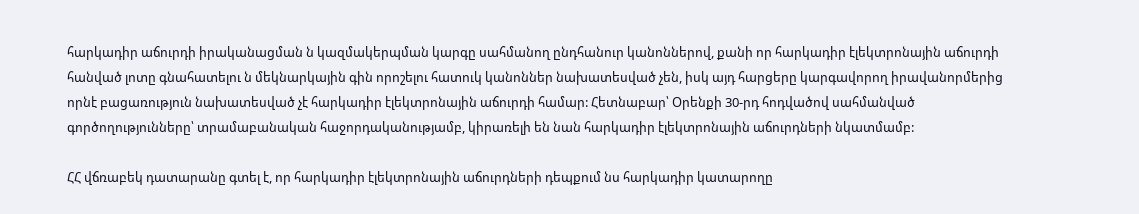հարկադիր աճուրդի իրականացման ն կազմակերպման կարգը սահմանող ընդհանուր կանոններով, քանի որ հարկադիր էլեկտրոնային աճուրդի հանված լոտը գնահատելու ն մեկնարկային գին որոշելու հատուկ կանոններ նախատեսված չեն, իսկ այդ հարցերը կարգավորող իրավանորմերից որնէ բացառություն նախատեսված չէ հարկադիր էլեկտրոնային աճուրդի համար: Հետնաբար՝ Օրենքի 30-րդ հոդվածով սահմանված գործողությունները՝ տրամաբանական հաջորդականությամբ, կիրառելի են նան հարկադիր էլեկտրոնային աճուրդների նկատմամբ:

ՀՀ վճռաբեկ դատարանը գտել է, որ հարկադիր էլեկտրոնային աճուրդների դեպքում նս հարկադիր կատարողը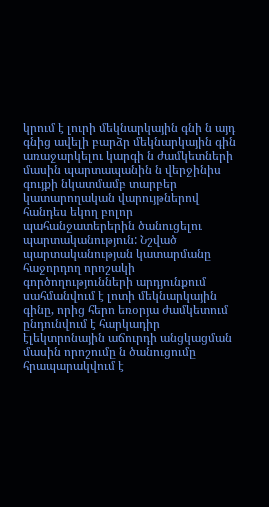կրում է լուրի մեկնարկային գնի ն այդ գնից ավելի բարձր մեկնարկային գին առաջարկելու կարգի ն ժամկետների մասին պարտապանին ն վերջինիս գույքի նկատմամբ տարբեր կատարողական վարույթներով հանդես եկող բոլոր պահանջատերերին ծանուցելու պարտականություն: Նշված պարտականության կատարմանը հաջորդող որոշակի գործողությունների արդյունքում սահմանվում է լոտի մեկնարկային գինը, որից հերո եռօրյա ժամկետում ընդունվում է հարկադիր էլեկտրոնային աճուրդի անցկացման մասին որոշումը ն ծանուցումը հրապարակվում է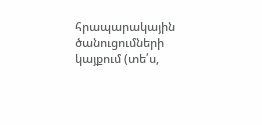հրապարակային ծանուցումների կայքում (տե՛ս,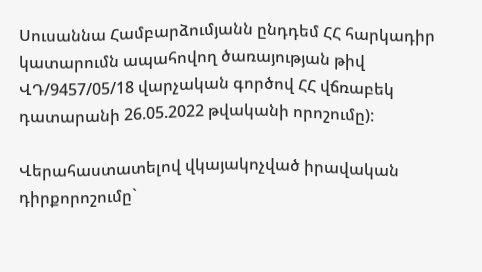Սուսաննա Համբարձումյանն ընդդեմ ՀՀ հարկադիր կատարումն ապահովող ծառայության թիվ ՎԴ/9457/05/18 վարչական գործով ՀՀ վճռաբեկ դատարանի 26.05.2022 թվականի որոշումը):

Վերահաստատելով վկայակոչված իրավական դիրքորոշումը`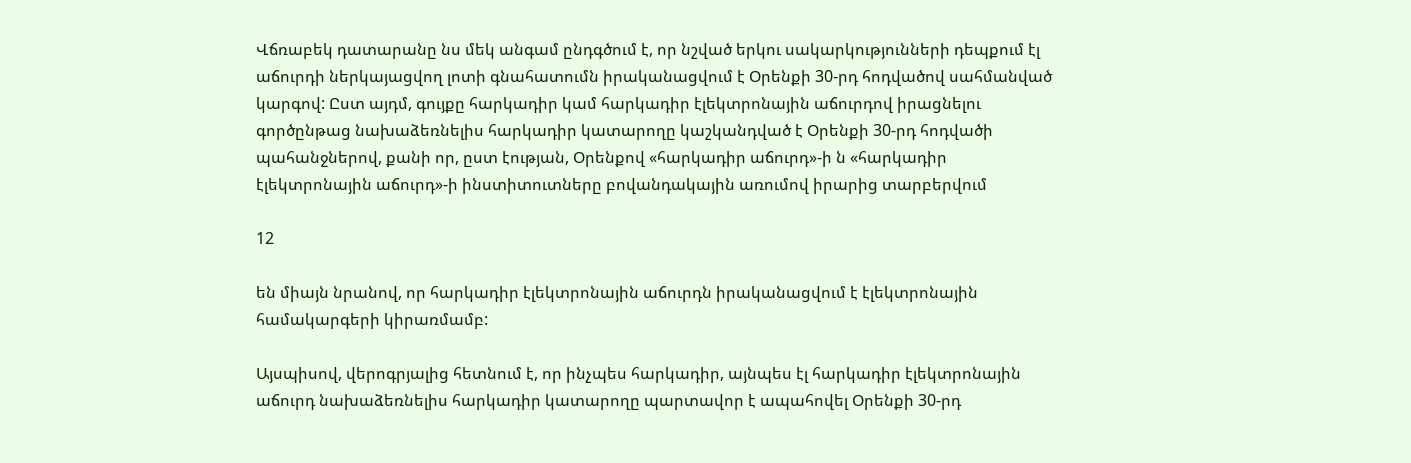Վճռաբեկ դատարանը նս մեկ անգամ ընդգծում է, որ նշված երկու սակարկությունների դեպքում էլ աճուրդի ներկայացվող լոտի գնահատումն իրականացվում է Օրենքի 30-րդ հոդվածով սահմանված կարգով: Ըստ այդմ, գույքը հարկադիր կամ հարկադիր էլեկտրոնային աճուրդով իրացնելու գործընթաց նախաձեռնելիս հարկադիր կատարողը կաշկանդված է Օրենքի 30-րդ հոդվածի պահանջներով, քանի որ, ըստ էության, Օրենքով «հարկադիր աճուրդ»-ի ն «հարկադիր էլեկտրոնային աճուրդ»-ի ինստիտուտները բովանդակային առումով իրարից տարբերվում

12

են միայն նրանով, որ հարկադիր էլեկտրոնային աճուրդն իրականացվում է էլեկտրոնային համակարգերի կիրառմամբ:

Այսպիսով, վերոգրյալից հետնում է, որ ինչպես հարկադիր, այնպես էլ հարկադիր էլեկտրոնային աճուրդ նախաձեռնելիս հարկադիր կատարողը պարտավոր է ապահովել Օրենքի 30-րդ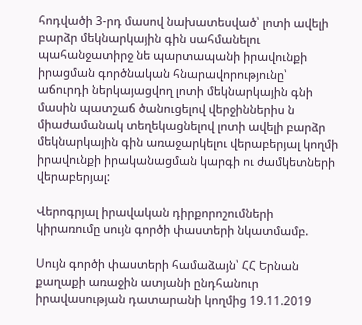հոդվածի 3-րդ մասով նախատեսված՝ լոտի ավելի բարձր մեկնարկային գին սահմանելու պահանջատիրջ նե պարտապանի իրավունքի իրացման գործնական հնարավորությունը՝ աճուրդի ներկայացվող լոտի մեկնարկային գնի մասին պատշաճ ծանուցելով վերջիններիս ն միաժամանակ տեղեկացնելով լոտի ավելի բարձր մեկնարկային գին առաջարկելու վերաբերյալ կողմի իրավունքի իրականացման կարգի ու ժամկետների վերաբերյալ:

Վերոգրյալ իրավական դիրքորոշումների կիրառումը սույն գործի փաստերի նկատմամբ.

Սույն գործի փաստերի համաձայն՝ ՀՀ Երնան քաղաքի առաջին ատյանի ընդհանուր իրավասության դատարանի կողմից 19.11.2019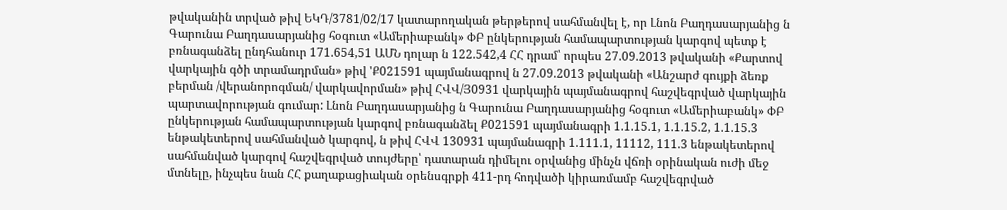թվականին տրված թիվ ԵԿԴ/3781/02/17 կատարողական թերթերով սահմանվել է, որ Լնոն Բաղդասարյանից ն Գարունա Բաղդասարյանից հօգուտ «Ամերիաբանկ» ՓԲ ընկերության համապարտության կարգով պետք է բռնագանձել ընդհանուր 171.654,51 ԱՄՆ դոլար ն 122.542,4 ՀՀ դրամ՝ որպես 27.09.2013 թվականի «Քարտով վարկային գծի տրամադրման» թիվ 'Ք021591 պայմանագրով ն 27.09.2013 թվականի «Անշարժ գույքի ձեռք բերման /վերանորոգման/ վարկավորման» թիվ ՀՎՎ/Յ0931 վարկային պայմանագրով հաշվեգրված վարկային պարտավորության գումար: Լնոն Բաղդասարյանից ն Գարունա Բաղդասարյանից հօգուտ «Ամերիաբանկ» ՓԲ ընկերության համապարտության կարգով բռնագանձել Ք021591 պայմանագրի 1.1.15.1, 1.1.15.2, 1.1.15.3 ենթակետերով սահմանված կարգով, ն թիվ ՀՎՎ 130931 պայմանագրի 1.111.1, 11112, 111.3 ենթակետերով սահմանված կարգով հաշվեգրված տույժերը՝ դատարան դիմելու օրվանից մինչն վճռի օրինական ուժի մեջ մտնելը, ինչպես նան ՀՀ քաղաքացիական օրենսգրքի 411-րդ հոդվածի կիրառմամբ հաշվեգրված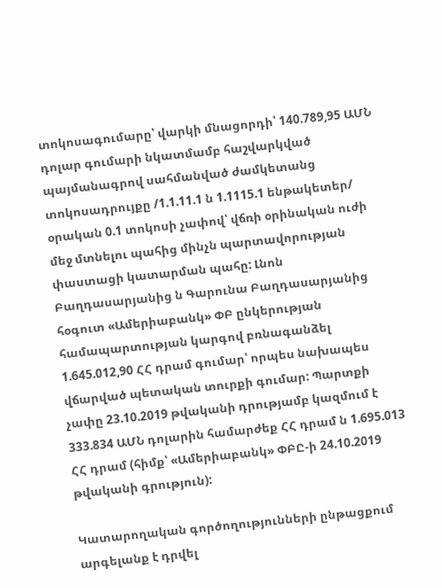տոկոսագումարը՝ վարկի մնացորդի՝ 140.789,95 ԱՄՆ դոլար գումարի նկատմամբ հաշվարկված պայմանագրով սահմանված ժամկետանց տոկոսադրույքը /1.1.11.1 ն 1.1115.1 ենթակետեր/ օրական 0.1 տոկոսի չափով՝ վճռի օրինական ուժի մեջ մտնելու պահից մինչն պարտավորության փաստացի կատարման պահը: Լնոն Բաղդասարյանից ն Գարունա Բաղդասարյանից հօգուտ «Ամերիաբանկ» ՓԲ ընկերության համապարտության կարգով բռնագանձել 1.645.012,90 ՀՀ դրամ գումար՝ որպես նախապես վճարված պետական տուրքի գումար: Պարտքի չափը 23.10.2019 թվականի դրությամբ կազմում է 333.834 ԱՄՆ դոլարին համարժեք ՀՀ դրամ ն 1.695.013 ՀՀ դրամ (հիմք՝ «Ամերիաբանկ» ՓԲԸ-ի 24.10.2019 թվականի գրություն):

Կատարողական գործողությունների ընթացքում արգելանք է դրվել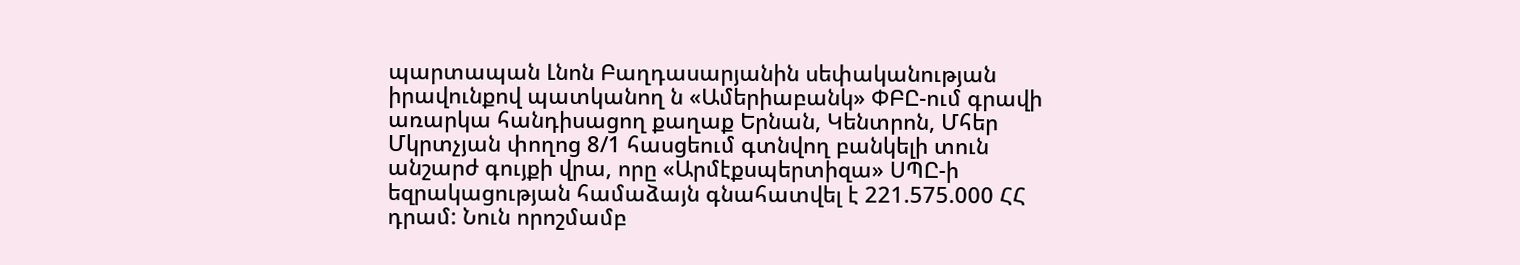պարտապան Լնոն Բաղդասարյանին սեփականության իրավունքով պատկանող ն «Ամերիաբանկ» ՓԲԸ-ում գրավի առարկա հանդիսացող քաղաք Երնան, Կենտրոն, Մհեր Մկրտչյան փողոց 8/1 հասցեում գտնվող բանկելի տուն անշարժ գույքի վրա, որը «Արմէքսպերտիզա» ՍՊԸ-ի եզրակացության համաձայն գնահատվել է 221.575.000 ՀՀ դրամ: Նուն որոշմամբ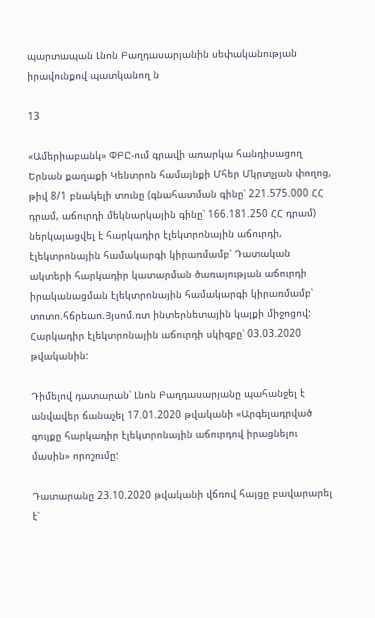պարտապան Լնոն Բաղդասարյանին սեփականության իրավունքով պատկանող ն

13

«Ամերիաբանկ» ՓԲԸ-ում գրավի առարկա հանդիսացող Երնան քաղաքի Կենտրոն համայնքի Մհեր Մկրտչյան փողոց, թիվ 8/1 բնակելի տունը (գնահատման գինը՝ 221.575.000 ՀՀ դրամ, աճուրդի մեկնարկային գինը՝ 166.181.250 ՀՀ դրամ) ներկայացվել է հարկադիր էլեկտրոնային աճուրդի, էլեկտրոնային համակարգի կիրառմամբ՝ Դատական ակտերի հարկադիր կատարման ծառայության աճուրդի իրականացման էլեկտրոնային համակարգի կիրառմամբ՝ տոտո.հճրեաո.Յյսոմ.ռտ ինտերնետային կայքի միջոցով: Հարկադիր էլեկտրոնային աճուրդի սկիզբը՝ 03.03.2020 թվականին:

Դիմելով դատարան՝ Լնոն Բաղդասարյանը պահանջել է անվավեր ճանաչել 17.01.2020 թվականի «Արգելադրված գույքը հարկադիր էլեկտրոնային աճուրդով իրացնելու մասին» որոշումը:

Դատարանը 23.10.2020 թվականի վճռով հայցը բավարարել է՝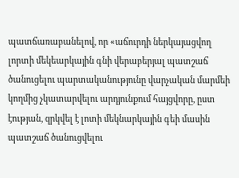պատճառաբանելով, որ «աճուրդի ներկայացվող լորտի մեկեարկային գնի վերաբերյալ պատշաճ ծանուցելու պարտականությունը վարչական մարմեի կողմից չկատարվելու արդյունքում հայցվորը, ըստ էության, զրկվել է լոտի մեկնարկային գեի մասին պատշաճ ծանուցվելու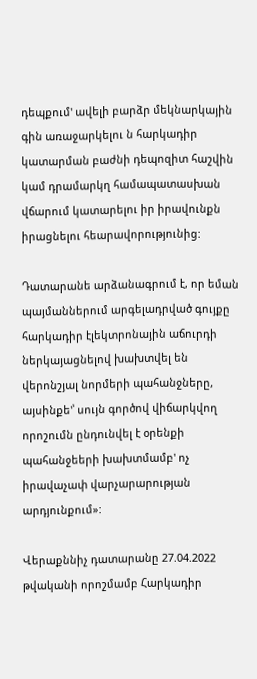դեպքում' ավելի բարձր մեկնարկային գին առաջարկելու ն հարկադիր կատարման բաժնի դեպոզիտ հաշվին կամ դրամարկղ համապատասխան վճարում կատարելու իր իրավունքն իրացնելու հեարավորությունից:

Դատարանե արձանագրում է, որ եման պայմաններում արգելադրված գույքը հարկադիր էլեկտրոնային աճուրդի ներկայացնելով խախտվել են վերոնշյալ նորմերի պահանջները, այսինքե'՝ սույն գործով վիճարկվող որոշումն ընդունվել է օրենքի պահանջեերի խախտմամբ' ոչ իրավաչափ վարչարարության արդյունքում»:

Վերաքննիչ դատարանը 27.04.2022 թվականի որոշմամբ Հարկադիր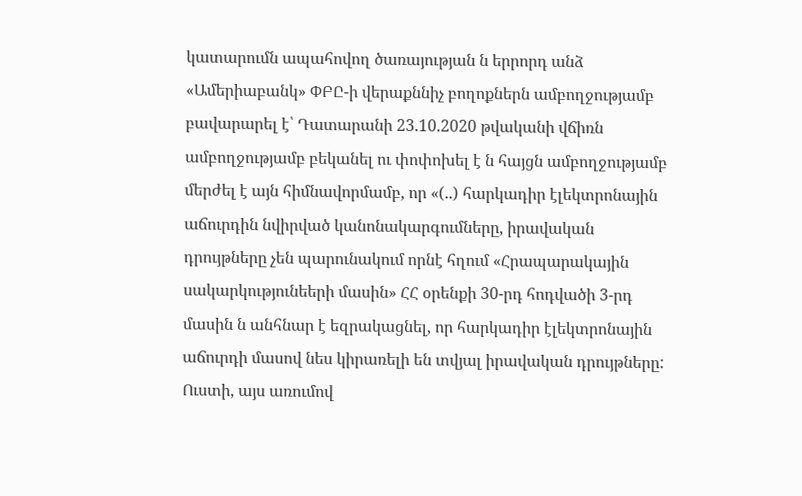կատարումն ապահովող ծառայության ն երրորդ անձ «Ամերիաբանկ» ՓԲԸ-ի վերաքննիչ բողոքներն ամբողջությամբ բավարարել է՝ Դատարանի 23.10.2020 թվականի վճիռն ամբողջությամբ բեկանել ու փոփոխել է ն հայցն ամբողջությամբ մերժել է այն հիմնավորմամբ, որ «(..) հարկադիր էլեկտրոնային աճուրդին նվիրված կանոնակարգումները, իրավական դրույթները չեն պարունակում որնէ հղում «Հրապարակային սակարկությունեերի մասին» ՀՀ օրենքի 30-րդ հոդվածի 3-րդ մասին ն անհնար է եզրակացնել, որ հարկադիր էլեկտրոնային աճուրդի մասով նես կիրառելի են տվյալ իրավական դրույթները: Ուստի, այս առումով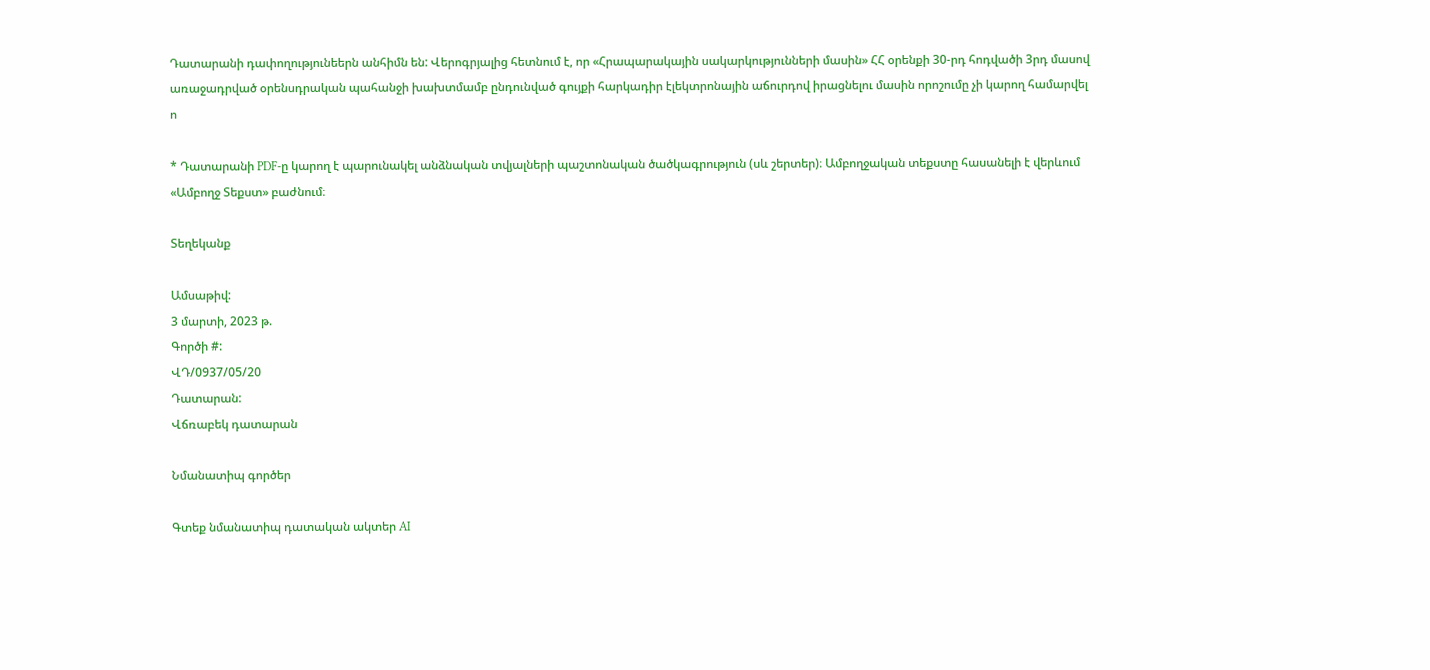Դատարանի դափողությունեերն անհիմն են: Վերոգրյալից հետնում է, որ «Հրապարակային սակարկությունների մասին» ՀՀ օրենքի 30-րդ հոդվածի 3րդ մասով առաջադրված օրենսդրական պահանջի խախտմամբ ընդունված գույքի հարկադիր էլեկտրոնային աճուրդով իրացնելու մասին որոշումը չի կարող համարվել ո

* Դատարանի PDF-ը կարող է պարունակել անձնական տվյալների պաշտոնական ծածկագրություն (սև շերտեր)։ Ամբողջական տեքստը հասանելի է վերևում «Ամբողջ Տեքստ» բաժնում։

Տեղեկանք

Ամսաթիվ:
3 մարտի, 2023 թ.
Գործի #:
ՎԴ/0937/05/20
Դատարան:
Վճռաբեկ դատարան

Նմանատիպ գործեր

Գտեք նմանատիպ դատական ակտեր AI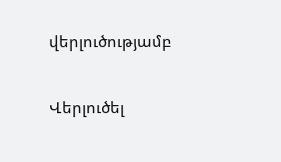վերլուծությամբ

Վերլուծել